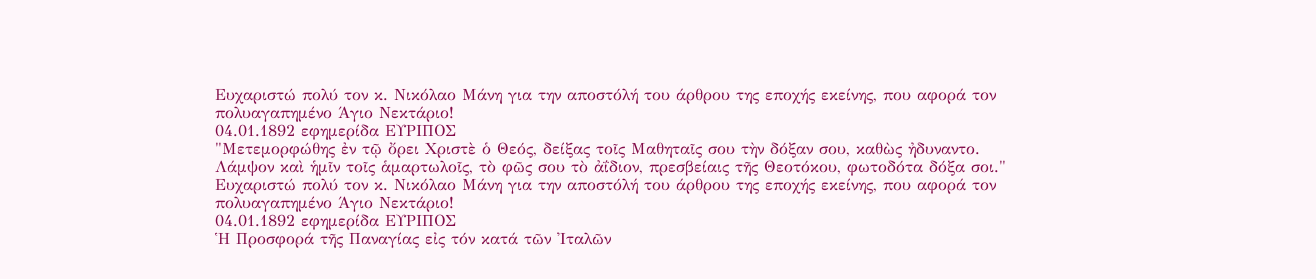Ευχαριστώ πολύ τον κ. Νικόλαο Μάνη για την αποστόλή του άρθρου της εποχής εκείνης, που αφορά τον πολυαγαπημένο Άγιο Νεκτάριο!
04.01.1892 εφημερίδα ΕΥΡΙΠΟΣ
"Μετεμορφώθης ἐν τῷ ὄρει Χριστὲ ὁ Θεός, δείξας τοῖς Μαθηταῖς σου τὴν δόξαν σου, καθὼς ἠδυναντο. Λάμψον καὶ ἡμῖν τοῖς ἁμαρτωλοῖς, τὸ φῶς σου τὸ ἀΐδιον, πρεσβείαις τῆς Θεοτόκου, φωτοδότα δόξα σοι."
Ευχαριστώ πολύ τον κ. Νικόλαο Μάνη για την αποστόλή του άρθρου της εποχής εκείνης, που αφορά τον πολυαγαπημένο Άγιο Νεκτάριο!
04.01.1892 εφημερίδα ΕΥΡΙΠΟΣ
Ἡ Προσφορά τῆς Παναγίας εἰς τόν κατά τῶν Ἰταλῶν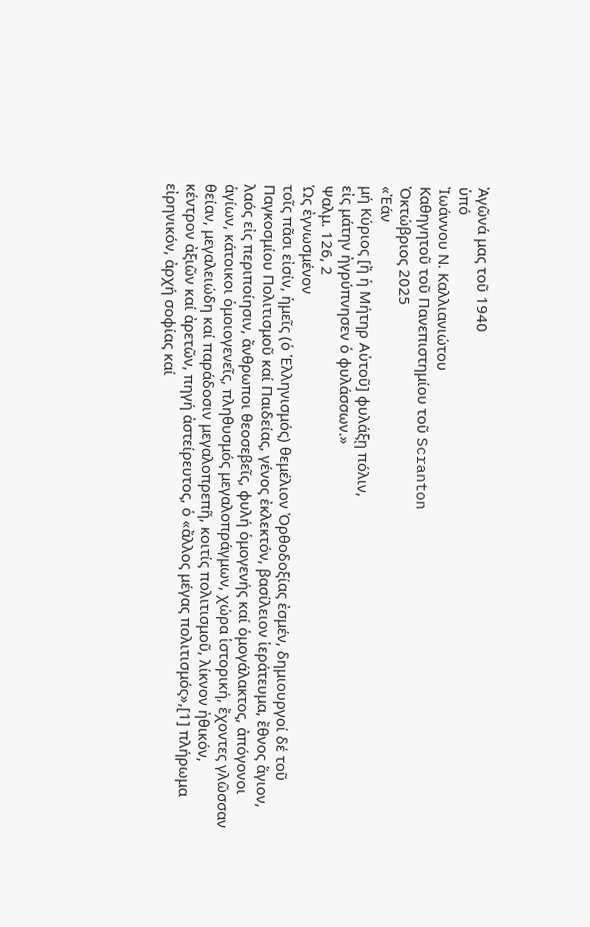Ἀγῶνά μας τοῦ 1940
ὑπό
Ἰωάννου Ν. Καλλιανιώτου
Καθηγητοῦ τοῦ Πανεπιστημίου τοῦ Scranton
Ὀκτώβριος 2025
«Ἐάν
μή Κύριος [ἤ ἡ Μήτηρ Αὐτοῦ] φυλάξῃ πόλιν,
εἰς μάτην ἠγρύπνησεν ὁ φυλάσσων.»
Ψαλμ. 126, 2
Ὡς ἐγνωσμένον
τοῖς πᾶσι εἰσίν, ἡμεῖς (ὁ Ἑλληνισμός) θεμέλιον Ὀρθοδοξίας ἐσμέν, δημιουργοί δέ τοῦ
Παγκοσμίου Πολιτισμοῦ καί Παιδείας, γένος ἐκλεκτόν, βασίλειον ἱεράτευμα, ἔθνος ἅγιον,
λαός εἰς περιποίησιν, ἄνθρωποι θεοσεβεῖς, φυλή ὁμογενής καί ὁμογάλακτος, ἀπόγονοι
ἁγίων, κάτοικοι ὁμοιογενεῖς, πληθυσμός μεγαλοπράγμων, χώρα ἱστορική, ἔχοντες γλῶσσαν
θείαν, μεγαλειώδη καί παράδοσιν μεγαλοπρεπῆ, κοιτίς πολιτισμοῦ, λίκνον ἠθικόν,
κέντρον ἀξιῶν καί ἀρετῶν, πηγή ἀστείρευτος, ὁ «ἄλλος μέγας πολιτισμός»,[1] πλήρωμα εἰρηνικόν, ἀρχή σοφίας καί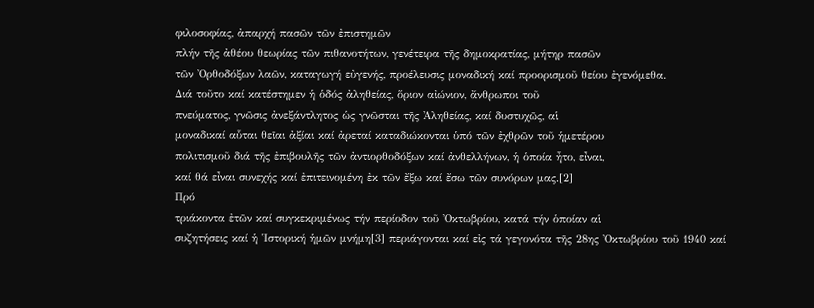φιλοσοφίας, ἀπαρχή πασῶν τῶν ἐπιστημῶν
πλήν τῆς ἀθέου θεωρίας τῶν πιθανοτήτων, γενέτειρα τῆς δημοκρατίας, μήτηρ πασῶν
τῶν Ὀρθοδόξων λαῶν, καταγωγή εὐγενής, προέλευσις μοναδική καί προορισμοῦ θείου ἐγενόμεθα.
Διά τοῦτο καί κατέστημεν ἡ ὁδός ἀληθείας, ὅριον αἰώνιον, ἄνθρωποι τοῦ
πνεύματος, γνῶσις ἀνεξάντλητος ὡς γνῶσται τῆς Ἀληθείας, καί δυστυχῶς, αἱ
μοναδικαί αὗται θεῖαι ἀξίαι καί ἀρεταί καταδιώκονται ὑπό τῶν ἐχθρῶν τοῦ ἡμετέρου
πολιτισμοῦ διά τῆς ἐπιβουλῆς τῶν ἀντιορθοδόξων καί ἀνθελλήνων, ἡ ὁποία ἦτο, εἶναι,
καί θά εἶναι συνεχής καί ἐπιτεινομένη ἐκ τῶν ἔξω καί ἔσω τῶν συνόρων μας.[2]
Πρό
τριάκοντα ἐτῶν καί συγκεκριμένως τήν περίοδον τοῦ Ὀκτωβρίου, κατά τήν ὁποίαν αἱ
συζητήσεις καί ἡ Ἱστορική ἡμῶν μνήμη[3] περιάγονται καί εἰς τά γεγονότα τῆς 28ης Ὀκτωβρίου τοῦ 1940 καί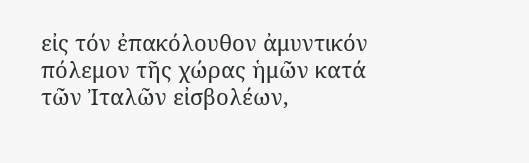εἰς τόν ἐπακόλουθον ἀμυντικόν πόλεμον τῆς χώρας ἡμῶν κατά τῶν Ἰταλῶν εἰσβολέων,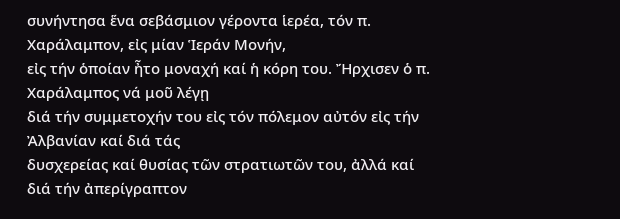συνήντησα ἕνα σεβάσμιον γέροντα ἱερέα, τόν π. Χαράλαμπον, εἰς μίαν Ἱεράν Μονήν,
εἰς τήν ὁποίαν ἦτο μοναχή καί ἡ κόρη του. Ἤρχισεν ὁ π. Χαράλαμπος νά μοῦ λέγῃ
διά τήν συμμετοχήν του εἰς τόν πόλεμον αὐτόν εἰς τήν Ἀλβανίαν καί διά τάς
δυσχερείας καί θυσίας τῶν στρατιωτῶν του, ἀλλά καί διά τήν ἀπερίγραπτον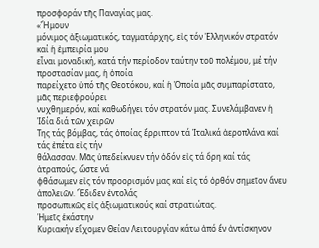προσφοράν τῆς Παναγίας μας.
«Ἤμουν
μόνιμος ἀξιωματικός, ταγματάρχης, εἰς τόν Ἑλληνικόν στρατόν καί ἡ ἐμπειρία μου
εἶναι μοναδική, κατά τήν περίοδον ταύτην τοῦ πολέμου, μέ τήν προστασίαν μας, ἡ ὁποία
παρείχετο ὑπό τῆς Θεοτόκου, καί ἡ Ὁποία μᾶς συμπαρίστατο, μᾶς περιεφρούρει
νυχθημερόν, καί καθωδήγει τόν στρατόν μας. Συνελάμβανεν ἡ Ἰδία διά τῶν χειρῶν
Της τάς βόμβας, τάς ὁποίας ἔρριπτον τά Ἰταλικά ἀεροπλάνα καί τάς ἐπέτα εἰς τήν
θάλασσαν. Μᾶς ὑπεδείκνυεν τήν ὁδόν εἰς τά ὄρη καί τάς ἀτραπούς, ὥστε νά
φθάσωμεν εἰς τόν προορισμόν μας καί εἰς τό ὀρθόν σημεῖον ἄνευ ἀπολειῶν. Ἔδιδεν ἐντολάς
προσωπικῶς εἰς ἀξιωματικούς καί στρατιώτας.
Ἡμεῖς ἑκάστην
Κυριακήν εἴχομεν Θείαν Λειτουργίαν κάτω ἀπό ἕν ἀντίσκηνον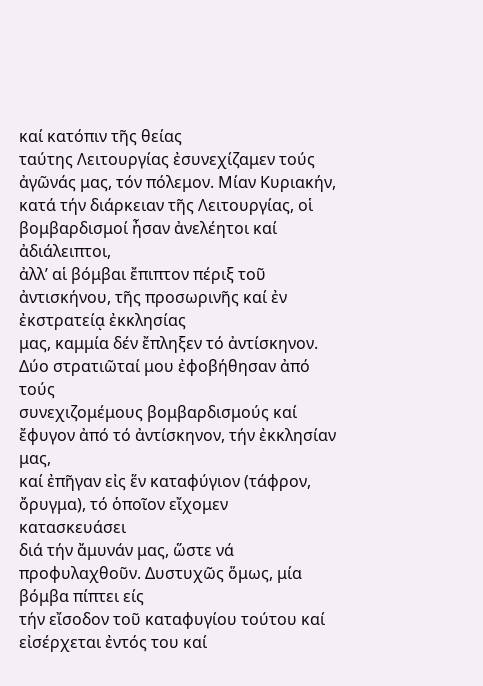καί κατόπιν τῆς θείας
ταύτης Λειτουργίας ἐσυνεχίζαμεν τούς ἀγῶνάς μας, τόν πόλεμον. Μίαν Κυριακήν,
κατά τήν διάρκειαν τῆς Λειτουργίας, οἱ βομβαρδισμοί ἦσαν ἀνελέητοι καί ἀδιάλειπτοι,
ἀλλ’ αἱ βόμβαι ἔπιπτον πέριξ τοῦ ἀντισκήνου, τῆς προσωρινῆς καί ἐν ἐκστρατείᾳ ἐκκλησίας
μας, καμμία δέν ἔπληξεν τό ἀντίσκηνον. Δύο στρατιῶταί μου ἐφοβήθησαν ἀπό τούς
συνεχιζομέμους βομβαρδισμούς καί ἔφυγον ἀπό τό ἀντίσκηνον, τήν ἐκκλησίαν μας,
καί ἐπῆγαν εἰς ἕν καταφύγιον (τάφρον, ὄρυγμα), τό ὁποῖον εἴχομεν κατασκευάσει
διά τήν ἄμυνάν μας, ὥστε νά προφυλαχθοῦν. Δυστυχῶς ὅμως, μία βόμβα πίπτει είς
τήν εἴσοδον τοῦ καταφυγίου τούτου καί εἰσέρχεται ἐντός του καί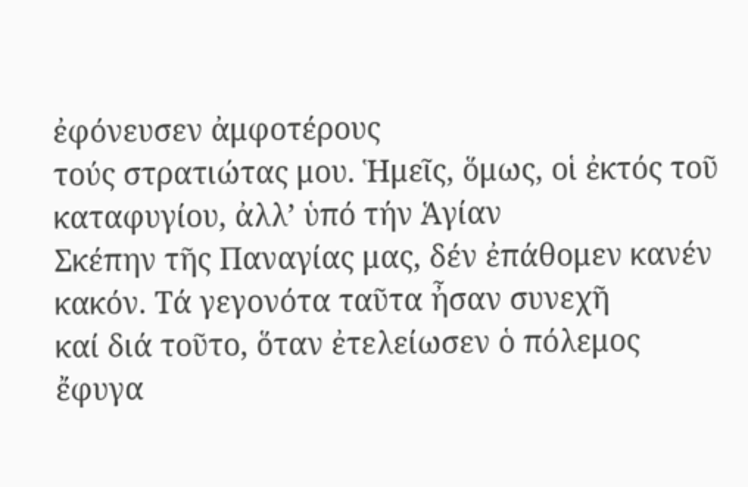ἐφόνευσεν ἀμφοτέρους
τούς στρατιώτας μου. Ἡμεῖς, ὅμως, οἱ ἐκτός τοῦ καταφυγίου, ἀλλ’ ὑπό τήν Ἁγίαν
Σκέπην τῆς Παναγίας μας, δέν ἐπάθομεν κανέν κακόν. Τά γεγονότα ταῦτα ἦσαν συνεχῆ
καί διά τοῦτο, ὅταν ἐτελείωσεν ὁ πόλεμος ἔφυγα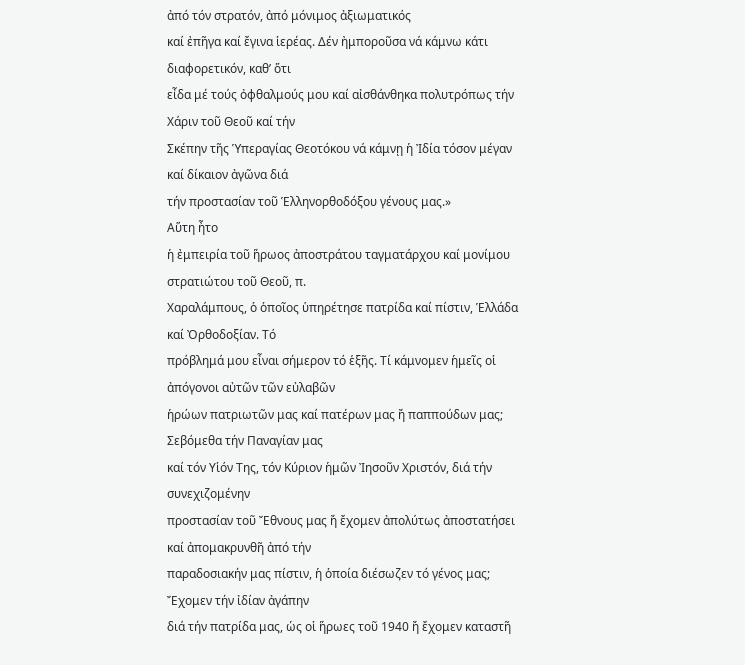ἀπό τόν στρατόν, ἀπό μόνιμος ἀξιωματικός
καί ἐπῆγα καί ἔγινα ἱερέας. Δέν ἠμποροῦσα νά κάμνω κάτι διαφορετικόν, καθ’ ὅτι
εἶδα μέ τούς ὀφθαλμούς μου καί αἰσθάνθηκα πολυτρόπως τήν Χάριν τοῦ Θεοῦ καί τήν
Σκέπην τῆς Ὑπεραγίας Θεοτόκου νά κάμνῃ ἡ Ἰδία τόσον μέγαν καί δίκαιον ἀγῶνα διά
τήν προστασίαν τοῦ Ἑλληνορθοδόξου γένους μας.»
Αὕτη ἦτο
ἡ ἐμπειρία τοῦ ἥρωος ἀποστράτου ταγματάρχου καί μονίμου στρατιώτου τοῦ Θεοῦ, π.
Χαραλάμπους, ὁ ὁποῖος ὑπηρέτησε πατρίδα καί πίστιν, Ἑλλάδα καί Ὀρθοδοξίαν. Τό
πρόβλημά μου εἶναι σήμερον τό ἑξῆς. Τί κάμνομεν ἡμεῖς οἱ ἀπόγονοι αὐτῶν τῶν εὐλαβῶν
ἡρώων πατριωτῶν μας καί πατέρων μας ἤ παππούδων μας; Σεβόμεθα τήν Παναγίαν μας
καί τόν Υἱόν Της, τόν Κύριον ἡμῶν Ἰησοῦν Χριστόν, διά τήν συνεχιζομένην
προστασίαν τοῦ Ἔθνους μας ἤ ἔχομεν ἀπολύτως ἀποστατήσει καί ἀπομακρυνθῆ ἀπό τήν
παραδοσιακήν μας πίστιν, ἡ ὁποία διέσωζεν τό γένος μας; Ἔχομεν τήν ἰδίαν ἀγάπην
διά τήν πατρίδα μας, ὡς οἱ ἥρωες τοῦ 1940 ἤ ἔχομεν καταστῆ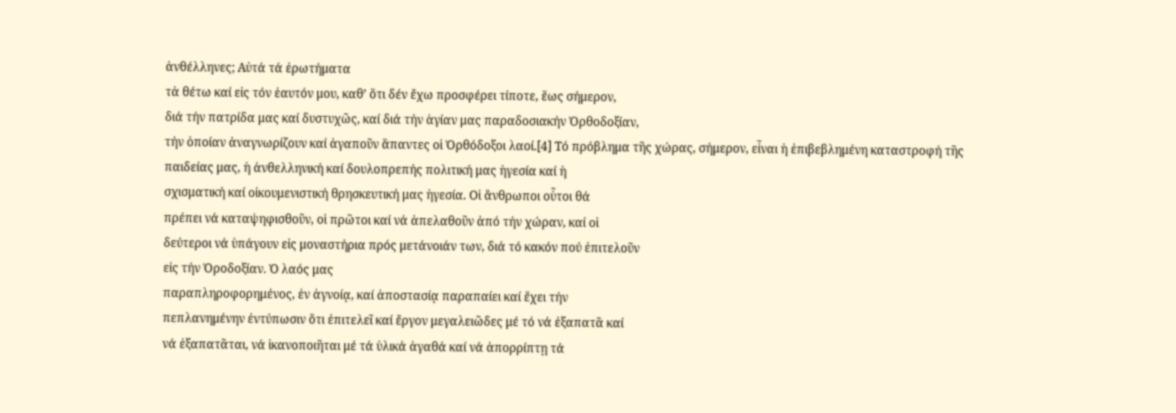ἀνθέλληνες; Αὐτά τά ἐρωτήματα
τἀ θέτω καί εἰς τόν ἑαυτόν μου, καθ’ ὅτι δέν ἔχω προσφέρει τίποτε, ἕως σήμερον,
διά τήν πατρίδα μας καί δυστυχῶς, καί διά τήν ἁγίαν μας παραδοσιακήν Ὀρθοδοξίαν,
τήν ὁποίαν ἀναγνωρίζουν καί ἀγαποῦν ἅπαντες οἱ Ὀρθόδοξοι λαοί.[4] Τό πρόβλημα τῆς χώρας, σήμερον, εἶναι ἡ ἐπιβεβλημένη καταστροφή τῆς
παιδείας μας, ἡ ἀνθελληνική καί δουλοπρεπής πολιτική μας ἡγεσία καί ἡ
σχισματική καί οἰκουμενιστική θρησκευτική μας ἡγεσία. Οἱ ἄνθρωποι οὗτοι θά
πρέπει νά καταψηφισθοῦν, οἱ πρῶτοι καί νά ἀπελαθοῦν ἀπό τήν χώραν, καί οἱ
δεύτεροι νά ὑπάγουν εἰς μοναστήρια πρός μετάνοιάν των, διά τό κακόν πού ἐπιτελοῦν
εἰς τήν Ὀροδοξίαν. Ὁ λαός μας
παραπληροφορημένος, ἐν ἀγνοίᾳ, καί ἀποστασίᾳ παραπαίει καί ἔχει τήν
πεπλανημένην ἐντύπωσιν ὅτι ἐπιτελεῖ καί ἔργον μεγαλειῶδες μέ τό νά ἐξαπατᾶ καί
νά ἐξαπατᾶται, νά ἱκανοποιῆται μέ τά ὑλικά ἀγαθά καί νά ἀπορρίπτῃ τά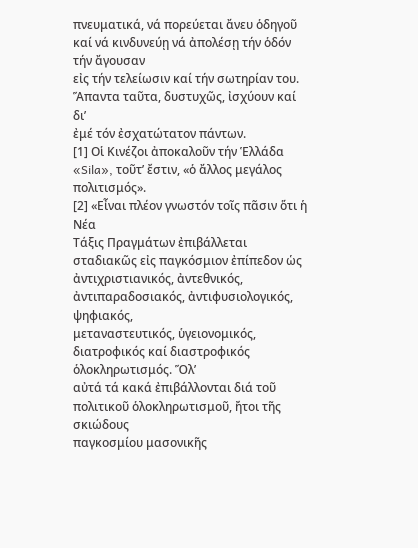πνευματικά, νά πορεύεται ἄνευ ὁδηγοῦ καί νά κινδυνεύῃ νά ἀπολέσῃ τήν ὁδόν τήν ἄγουσαν
εἰς τήν τελείωσιν καί τήν σωτηρίαν του. Ἅπαντα ταῦτα, δυστυχῶς, ἰσχύουν καί δι’
ἐμέ τόν ἐσχατώτατον πάντων.
[1] Οἱ Κινέζοι ἀποκαλοῦν τήν Ἑλλάδα «Sila», τοῦτ’ ἔστιν, «ὁ ἄλλος μεγάλος πολιτισμός».
[2] «Εἶναι πλέον γνωστόν τοῖς πᾶσιν ὅτι ἡ Νέα
Τάξις Πραγμάτων ἐπιβάλλεται σταδιακῶς εἰς παγκόσμιον ἐπίπεδον ὡς
ἀντιχριστιανικός, ἀντεθνικός, ἀντιπαραδοσιακός, ἀντιφυσιολογικός, ψηφιακός,
μεταναστευτικός, ὑγειονομικός, διατροφικός καί διαστροφικός ὁλοκληρωτισμός. Ὅλ’
αὐτά τά κακά ἐπιβάλλονται διά τοῦ πολιτικοῦ ὁλοκληρωτισμοῦ, ἤτοι τῆς σκιώδους
παγκοσμίου μασονικῆς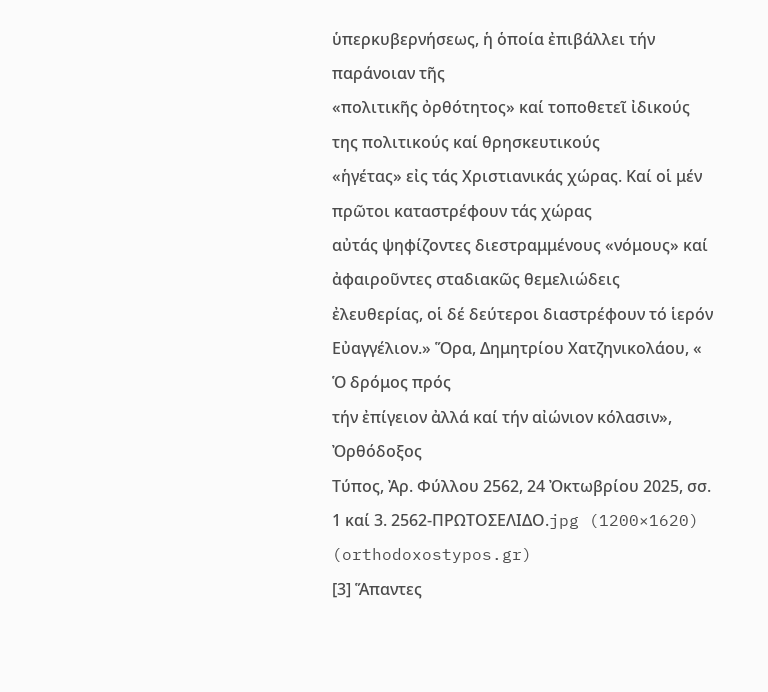ὑπερκυβερνήσεως, ἡ ὁποία ἐπιβάλλει τήν παράνοιαν τῆς
«πολιτικῆς ὀρθότητος» καί τοποθετεῖ ἰδικούς της πολιτικούς καί θρησκευτικούς
«ἡγέτας» εἰς τάς Χριστιανικάς χώρας. Καί οἱ μέν πρῶτοι καταστρέφουν τάς χώρας
αὐτάς ψηφίζοντες διεστραμμένους «νόμους» καί ἀφαιροῦντες σταδιακῶς θεμελιώδεις
ἐλευθερίας, οἱ δέ δεύτεροι διαστρέφουν τό ἱερόν Εὐαγγέλιον.» Ὅρα, Δημητρίου Χατζηνικολάου, « Ὁ δρόμος πρός
τήν ἐπίγειον ἀλλά καί τήν αἰώνιον κόλασιν», Ὀρθόδοξος
Τύπος, Ἀρ. Φύλλου 2562, 24 Ὀκτωβρίου 2025, σσ. 1 καί 3. 2562-ΠΡΩΤΟΣΕΛΙΔΟ.jpg (1200×1620) (orthodoxostypos.gr)
[3] Ἅπαντες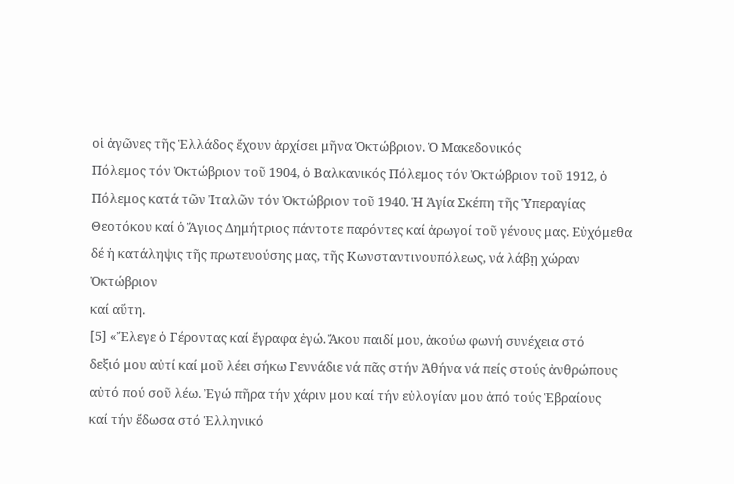οἱ ἀγῶνες τῆς Ἑλλάδος ἔχουν ἀρχίσει μῆνα Ὀκτώβριον. Ὁ Μακεδονικός
Πόλεμος τόν Ὀκτώβριον τοῦ 1904, ὁ Βαλκανικός Πόλεμος τόν Ὀκτώβριον τοῦ 1912, ὁ
Πόλεμος κατά τῶν Ἰταλῶν τόν Ὀκτώβριον τοῦ 1940. Ἡ Ἁγία Σκέπη τῆς Ὑπεραγίας
Θεοτόκου καί ὁ Ἅγιος Δημήτριος πάντοτε παρόντες καί ἀρωγοί τοῦ γένους μας. Εὐχόμεθα
δέ ἡ κατάληψις τῆς πρωτευούσης μας, τῆς Κωνσταντινουπόλεως, νά λάβῃ χώραν Ὀκτώβριον
καί αὕτη.
[5] «Ἔλεγε ὁ Γέροντας καί ἔγραφα ἐγώ. Ἄκου παιδί μου, ἀκούω φωνή συνέχεια στό
δεξιό μου αὐτί καί μοῦ λέει σήκω Γεννάδιε νά πᾶς στήν Ἀθήνα νά πείς στούς ἀνθρώπους
αὐτό πού σοῦ λέω. Ἐγώ πῆρα τήν χάριν μου καί τήν εὐλογίαν μου ἀπό τούς Ἑβραίους
καί τήν ἔδωσα στό Ἑλληνικό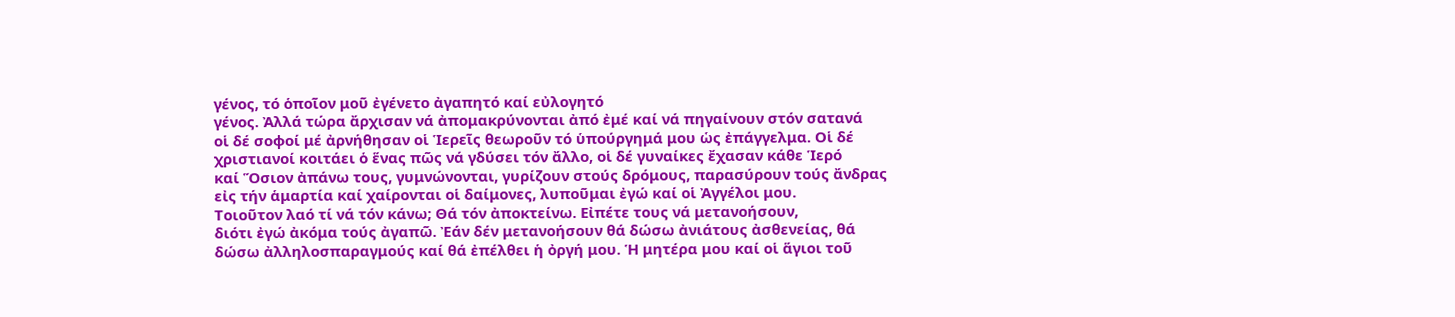γένος, τό ὁποῖον μοῦ ἐγένετο ἀγαπητό καί εὐλογητό
γένος. Ἀλλά τώρα ἄρχισαν νά ἀπομακρύνονται ἀπό ἐμέ καί νά πηγαίνουν στόν σατανά
οἱ δέ σοφοί μέ ἀρνήθησαν οἱ Ἱερεῖς θεωροῦν τό ὑπούργημά μου ὡς ἐπάγγελμα. Οἱ δέ
χριστιανοί κοιτάει ὁ ἕνας πῶς νά γδύσει τόν ἄλλο, οἱ δέ γυναίκες ἔχασαν κάθε Ἱερό
καί Ὅσιον ἀπάνω τους, γυμνώνονται, γυρίζουν στούς δρόμους, παρασύρουν τούς ἄνδρας
εἰς τήν ἁμαρτία καί χαίρονται οἱ δαίμονες, λυποῦμαι ἐγώ καί οἱ Ἀγγέλοι μου.
Τοιοῦτον λαό τί νά τόν κάνω; Θά τόν ἀποκτείνω. Εἰπέτε τους νά μετανοήσουν,
διότι ἐγώ ἀκόμα τούς ἀγαπῶ. Ἐάν δέν μετανοήσουν θά δώσω ἀνιάτους ἀσθενείας, θά
δώσω ἀλληλοσπαραγμούς καί θά ἐπέλθει ἡ ὀργή μου. Ἡ μητέρα μου καί οἱ ἅγιοι τοῦ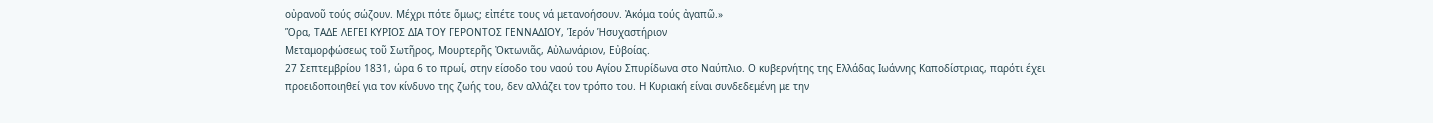οὐρανοῦ τούς σώζουν. Μέχρι πότε ὅμως; εἰπέτε τους νά μετανοήσουν. Ἀκόμα τούς ἀγαπῶ.»
Ὅρα, ΤΑΔΕ ΛΕΓΕΙ ΚΥΡΙΟΣ ΔΙΑ ΤΟΥ ΓΕΡΟΝΤΟΣ ΓΕΝΝΑΔΙΟΥ, Ἱερόν Ἡσυχαστήριον
Μεταμορφώσεως τοῦ Σωτῆρος, Μουρτερῆς Ὀκτωνιᾶς, Αὐλωνάριον, Εὐβοίας.
27 Σεπτεμβρίου 1831, ώρα 6 το πρωί, στην είσοδο του ναού του Αγίου Σπυρίδωνα στο Ναύπλιο. Ο κυβερνήτης της Ελλάδας Ιωάννης Καποδίστριας, παρότι έχει προειδοποιηθεί για τον κίνδυνο της ζωής του, δεν αλλάζει τον τρόπο του. Η Κυριακή είναι συνδεδεμένη με την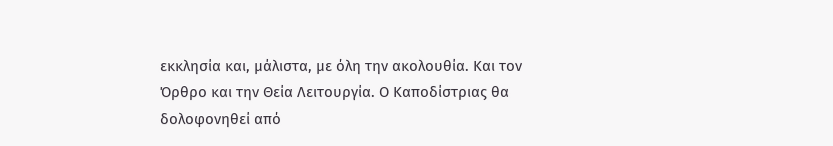εκκλησία και, μάλιστα, με όλη την ακολουθία. Και τον Όρθρο και την Θεία Λειτουργία. Ο Καποδίστριας θα δολοφονηθεί από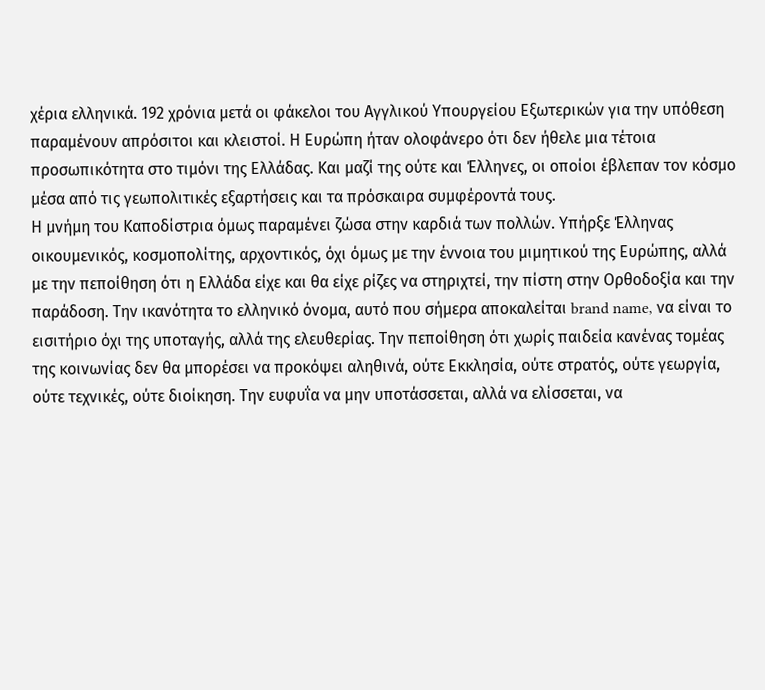χέρια ελληνικά. 192 χρόνια μετά οι φάκελοι του Αγγλικού Υπουργείου Εξωτερικών για την υπόθεση παραμένουν απρόσιτοι και κλειστοί. Η Ευρώπη ήταν ολοφάνερο ότι δεν ήθελε μια τέτοια προσωπικότητα στο τιμόνι της Ελλάδας. Και μαζί της ούτε και Έλληνες, οι οποίοι έβλεπαν τον κόσμο μέσα από τις γεωπολιτικές εξαρτήσεις και τα πρόσκαιρα συμφέροντά τους.
Η μνήμη του Καποδίστρια όμως παραμένει ζώσα στην καρδιά των πολλών. Υπήρξε Έλληνας οικουμενικός, κοσμοπολίτης, αρχοντικός, όχι όμως με την έννοια του μιμητικού της Ευρώπης, αλλά με την πεποίθηση ότι η Ελλάδα είχε και θα είχε ρίζες να στηριχτεί, την πίστη στην Ορθοδοξία και την παράδοση. Την ικανότητα το ελληνικό όνομα, αυτό που σήμερα αποκαλείται brand name, να είναι το εισιτήριο όχι της υποταγής, αλλά της ελευθερίας. Την πεποίθηση ότι χωρίς παιδεία κανένας τομέας της κοινωνίας δεν θα μπορέσει να προκόψει αληθινά, ούτε Εκκλησία, ούτε στρατός, ούτε γεωργία, ούτε τεχνικές, ούτε διοίκηση. Την ευφυΐα να μην υποτάσσεται, αλλά να ελίσσεται, να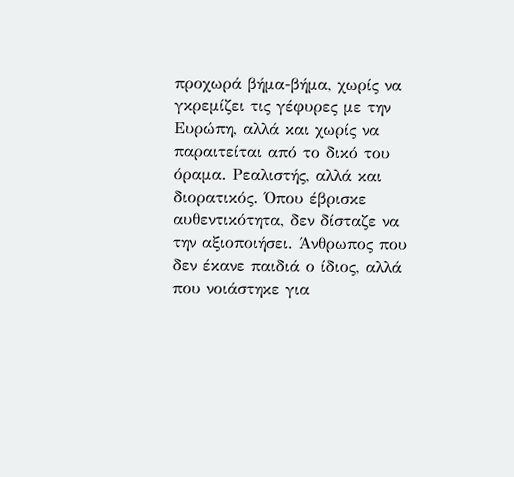προχωρά βήμα-βήμα, χωρίς να γκρεμίζει τις γέφυρες με την Ευρώπη, αλλά και χωρίς να παραιτείται από το δικό του όραμα. Ρεαλιστής, αλλά και διορατικός. Όπου έβρισκε αυθεντικότητα, δεν δίσταζε να την αξιοποιήσει. Άνθρωπος που δεν έκανε παιδιά ο ίδιος, αλλά που νοιάστηκε για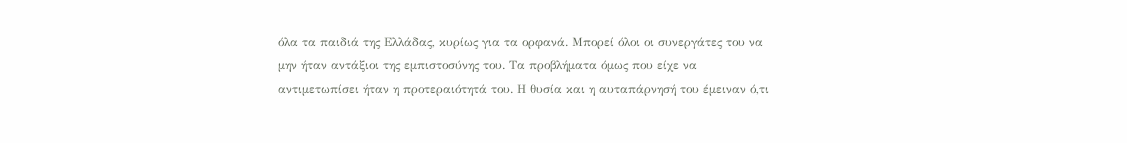όλα τα παιδιά της Ελλάδας, κυρίως για τα ορφανά. Μπορεί όλοι οι συνεργάτες του να μην ήταν αντάξιοι της εμπιστοσύνης του. Τα προβλήματα όμως που είχε να αντιμετωπίσει ήταν η προτεραιότητά του. Η θυσία και η αυταπάρνησή του έμειναν ό,τι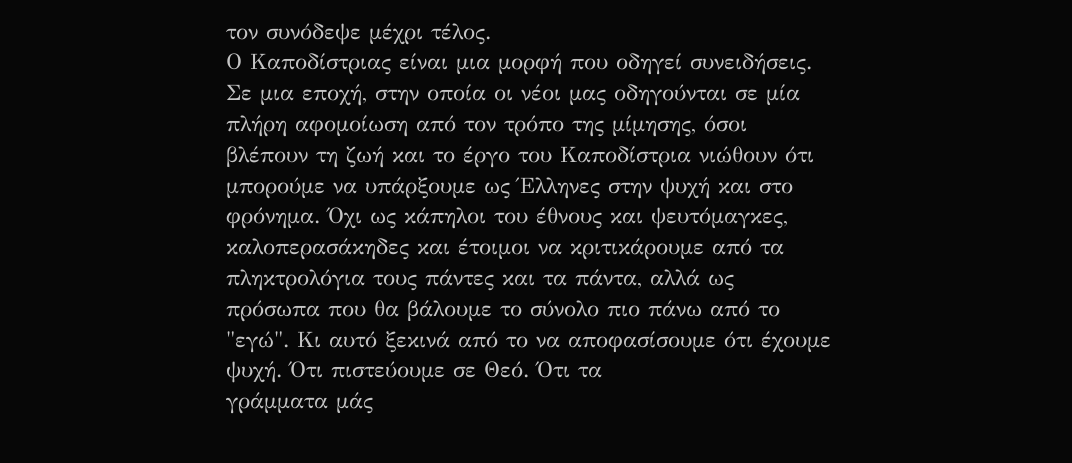τον συνόδεψε μέχρι τέλος.
Ο Καποδίστριας είναι μια μορφή που οδηγεί συνειδήσεις. Σε μια εποχή, στην οποία οι νέοι μας οδηγούνται σε μία πλήρη αφομοίωση από τον τρόπο της μίμησης, όσοι βλέπουν τη ζωή και το έργο του Καποδίστρια νιώθουν ότι μπορούμε να υπάρξουμε ως Έλληνες στην ψυχή και στο φρόνημα. Όχι ως κάπηλοι του έθνους και ψευτόμαγκες, καλοπερασάκηδες και έτοιμοι να κριτικάρουμε από τα πληκτρολόγια τους πάντες και τα πάντα, αλλά ως πρόσωπα που θα βάλουμε το σύνολο πιο πάνω από το "εγώ". Κι αυτό ξεκινά από το να αποφασίσουμε ότι έχουμε ψυχή. Ότι πιστεύουμε σε Θεό. Ότι τα
γράμματα μάς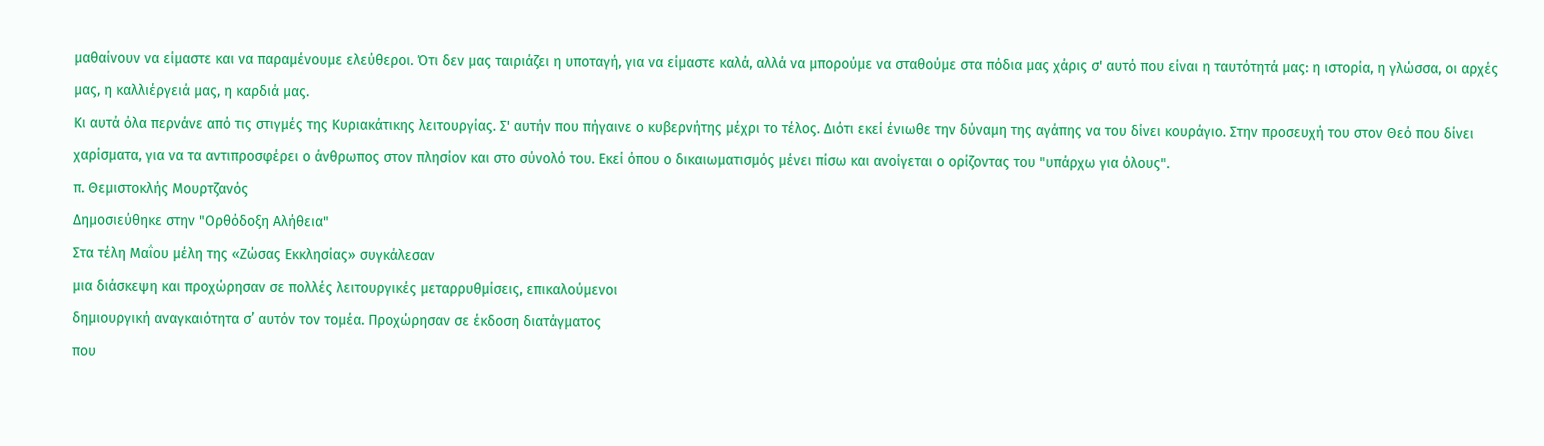μαθαίνουν να είμαστε και να παραμένουμε ελεύθεροι. Ότι δεν μας ταιριάζει η υποταγή, για να είμαστε καλά, αλλά να μπορούμε να σταθούμε στα πόδια μας χάρις σ' αυτό που είναι η ταυτότητά μας: η ιστορία, η γλώσσα, οι αρχές μας, η καλλιέργειά μας, η καρδιά μας.
Κι αυτά όλα περνάνε από τις στιγμές της Κυριακάτικης λειτουργίας. Σ' αυτήν που πήγαινε ο κυβερνήτης μέχρι το τέλος. Διότι εκεί ένιωθε την δύναμη της αγάπης να του δίνει κουράγιο. Στην προσευχή του στον Θεό που δίνει χαρίσματα, για να τα αντιπροσφέρει ο άνθρωπος στον πλησίον και στο σύνολό του. Εκεί όπου ο δικαιωματισμός μένει πίσω και ανοίγεται ο ορίζοντας του "υπάρχω για όλους".
π. Θεμιστοκλής Μουρτζανός
Δημοσιεύθηκε στην "Ορθόδοξη Αλήθεια"
Στα τέλη Μαΐου μέλη της «Ζώσας Εκκλησίας» συγκάλεσαν
μια διάσκεψη και προχώρησαν σε πολλές λειτουργικές μεταρρυθμίσεις, επικαλούμενοι
δημιουργική αναγκαιότητα σ’ αυτόν τον τομέα. Προχώρησαν σε έκδοση διατάγματος
που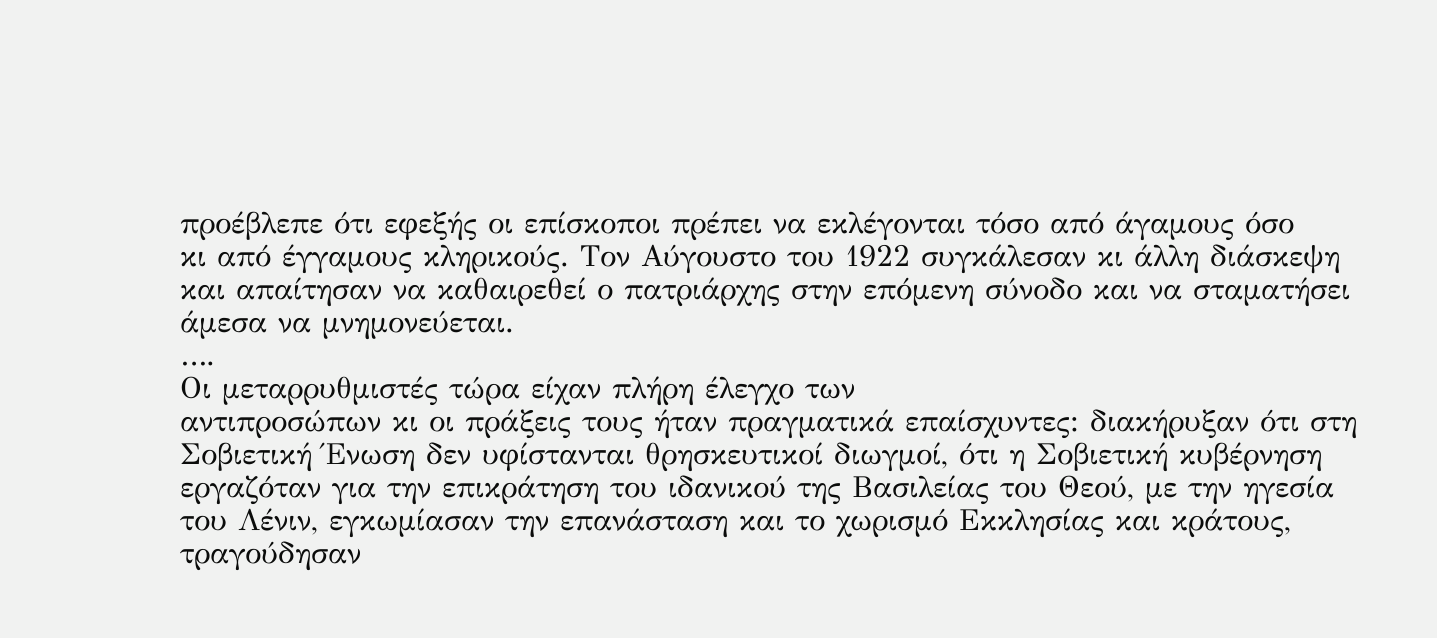προέβλεπε ότι εφεξής οι επίσκοποι πρέπει να εκλέγονται τόσο από άγαμους όσο
κι από έγγαμους κληρικούς. Τον Αύγουστο του 1922 συγκάλεσαν κι άλλη διάσκεψη
και απαίτησαν να καθαιρεθεί ο πατριάρχης στην επόμενη σύνοδο και να σταματήσει
άμεσα να μνημονεύεται.
….
Οι μεταρρυθμιστές τώρα είχαν πλήρη έλεγχο των
αντιπροσώπων κι οι πράξεις τους ήταν πραγματικά επαίσχυντες: διακήρυξαν ότι στη
Σοβιετική Ένωση δεν υφίστανται θρησκευτικοί διωγμοί, ότι η Σοβιετική κυβέρνηση
εργαζόταν για την επικράτηση του ιδανικού της Βασιλείας του Θεού, με την ηγεσία
του Λένιν, εγκωμίασαν την επανάσταση και το χωρισμό Εκκλησίας και κράτους,
τραγούδησαν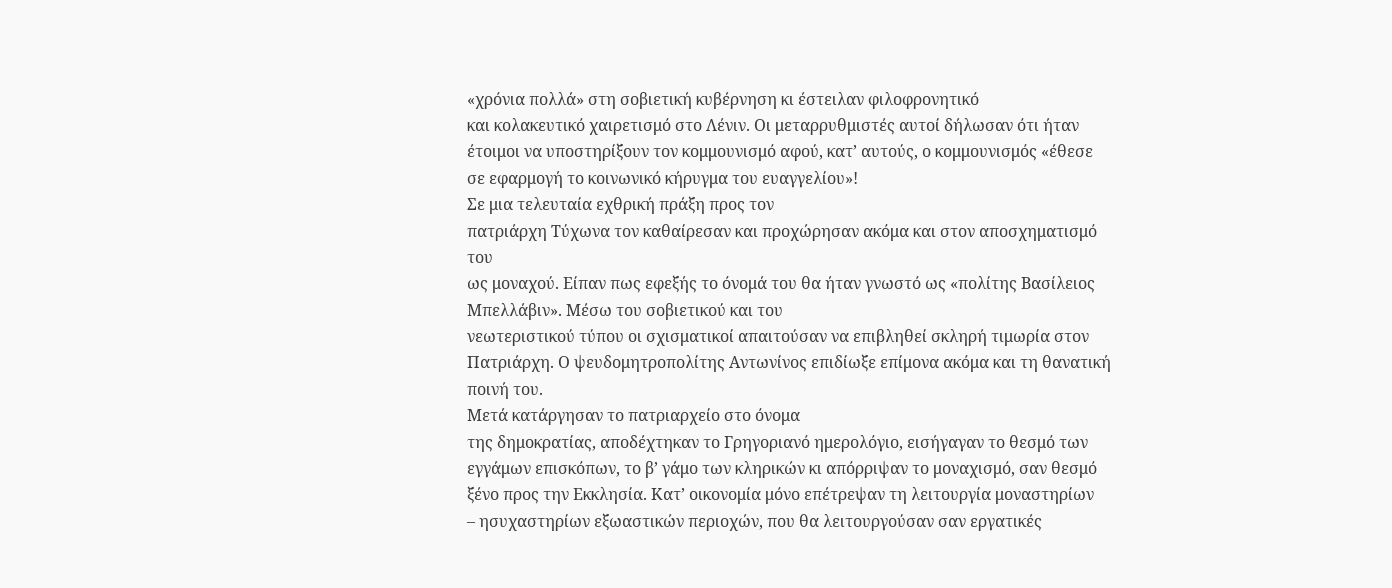«χρόνια πολλά» στη σοβιετική κυβέρνηση κι έστειλαν φιλοφρονητικό
και κολακευτικό χαιρετισμό στο Λένιν. Οι μεταρρυθμιστές αυτοί δήλωσαν ότι ήταν
έτοιμοι να υποστηρίξουν τον κομμουνισμό αφού, κατ’ αυτούς, ο κομμουνισμός «έθεσε
σε εφαρμογή το κοινωνικό κήρυγμα του ευαγγελίου»!
Σε μια τελευταία εχθρική πράξη προς τον
πατριάρχη Τύχωνα τον καθαίρεσαν και προχώρησαν ακόμα και στον αποσχηματισμό του
ως μοναχού. Είπαν πως εφεξής το όνομά του θα ήταν γνωστό ως «πολίτης Βασίλειος
Μπελλάβιν». Μέσω του σοβιετικού και του
νεωτεριστικού τύπου οι σχισματικοί απαιτούσαν να επιβληθεί σκληρή τιμωρία στον
Πατριάρχη. Ο ψευδομητροπολίτης Αντωνίνος επιδίωξε επίμονα ακόμα και τη θανατική
ποινή του.
Μετά κατάργησαν το πατριαρχείο στο όνομα
της δημοκρατίας, αποδέχτηκαν το Γρηγοριανό ημερολόγιο, εισήγαγαν το θεσμό των
εγγάμων επισκόπων, το β’ γάμο των κληρικών κι απόρριψαν το μοναχισμό, σαν θεσμό
ξένο προς την Εκκλησία. Κατ’ οικονομία μόνο επέτρεψαν τη λειτουργία μοναστηρίων
– ησυχαστηρίων εξωαστικών περιοχών, που θα λειτουργούσαν σαν εργατικές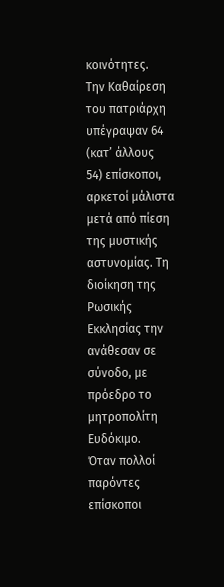κοινότητες.
Την Καθαίρεση του πατριάρχη υπέγραψαν 64 (κατ’ άλλους
54) επίσκοποι, αρκετοί μάλιστα μετά από πίεση της μυστικής αστυνομίας. Τη
διοίκηση της Ρωσικής Εκκλησίας την ανάθεσαν σε σύνοδο, με πρόεδρο το μητροπολίτη
Ευδόκιμο.
Όταν πολλοί παρόντες επίσκοποι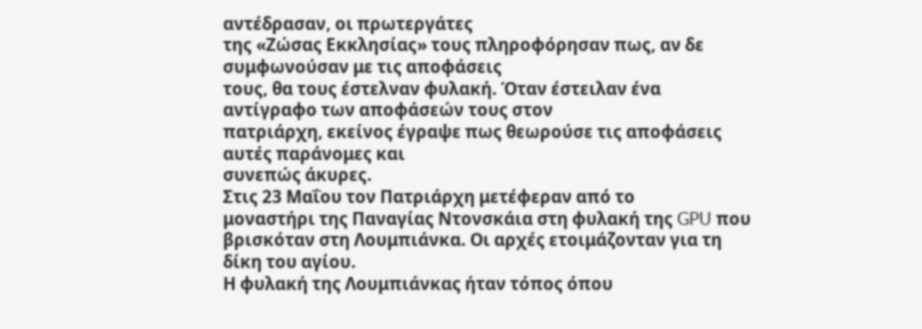αντέδρασαν, οι πρωτεργάτες
της «Ζώσας Εκκλησίας» τους πληροφόρησαν πως, αν δε συμφωνούσαν με τις αποφάσεις
τους, θα τους έστελναν φυλακή. Όταν έστειλαν ένα αντίγραφο των αποφάσεών τους στον
πατριάρχη, εκείνος έγραψε πως θεωρούσε τις αποφάσεις αυτές παράνομες και
συνεπώς άκυρες.
Στις 23 Μαΐου τον Πατριάρχη μετέφεραν από το
μοναστήρι της Παναγίας Ντονσκάια στη φυλακή της GPU που βρισκόταν στη Λουμπιάνκα. Οι αρχές ετοιμάζονταν για τη δίκη του αγίου.
Η φυλακή της Λουμπιάνκας ήταν τόπος όπου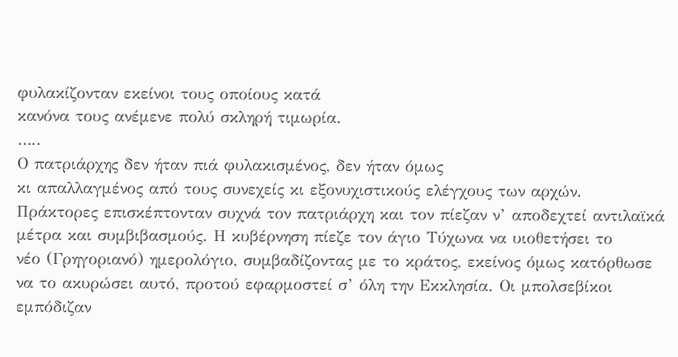φυλακίζονταν εκείνοι τους οποίους κατά
κανόνα τους ανέμενε πολύ σκληρή τιμωρία.
…..
Ο πατριάρχης δεν ήταν πιά φυλακισμένος, δεν ήταν όμως
κι απαλλαγμένος από τους συνεχείς κι εξονυχιστικούς ελέγχους των αρχών.
Πράκτορες επισκέπτονταν συχνά τον πατριάρχη και τον πίεζαν ν’ αποδεχτεί αντιλαϊκά
μέτρα και συμβιβασμούς. Η κυβέρνηση πίεζε τον άγιο Τύχωνα να υιοθετήσει το
νέο (Γρηγοριανό) ημερολόγιο, συμβαδίζοντας με το κράτος, εκείνος όμως κατόρθωσε
να το ακυρώσει αυτό, προτού εφαρμοστεί σ’ όλη την Εκκλησία. Οι μπολσεβίκοι
εμπόδιζαν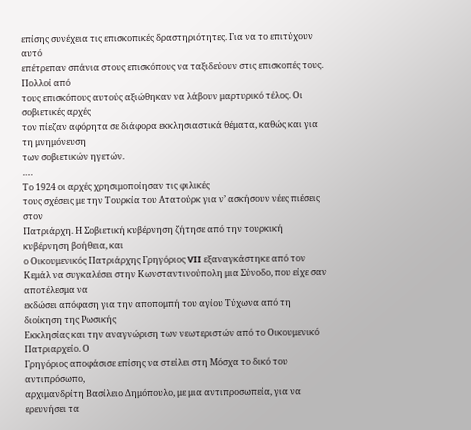επίσης συνέχεια τις επισκοπικές δραστηριότητες. Για να το επιτύχουν αυτό
επέτρεπαν σπάνια στους επισκόπους να ταξιδεύουν στις επισκοπές τους. Πολλοί από
τους επισκόπους αυτούς αξιώθηκαν να λάβουν μαρτυρικό τέλος. Οι σοβιετικές αρχές
τον πίεζαν αφόρητα σε διάφορα εκκλησιαστικά θέματα, καθώς και για τη μνημόνευση
των σοβιετικών ηγετών.
….
Το 1924 οι αρχές χρησιμοποίησαν τις φιλικές
τους σχέσεις με την Τουρκία του Ατατούρκ για ν’ ασκήσουν νέες πιέσεις στον
Πατριάρχη. Η Σοβιετική κυβέρνηση ζήτησε από την τουρκική κυβέρνηση βοήθεια, και
ο Οικουμενικός Πατριάρχης Γρηγόριος VII εξαναγκάστηκε από τον
Κεμάλ να συγκαλέσει στην Κωνσταντινούπολη μια Σύνοδο, που είχε σαν αποτέλεσμα να
εκδώσει απόφαση για την αποπομπή του αγίου Τύχωνα από τη διοίκηση της Ρωσικής
Εκκλησίας και την αναγνώριση των νεωτεριστών από το Οικουμενικό Πατριαρχείο. Ο
Γρηγόριος αποφάσισε επίσης να στείλει στη Μόσχα το δικό του αντιπρόσωπο,
αρχιμανδρίτη Βασίλειο Δημόπουλο, με μια αντιπροσωπεία, για να ερευνήσει τα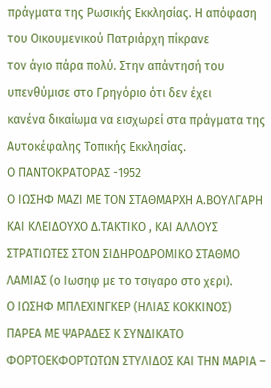πράγματα της Ρωσικής Εκκλησίας. Η απόφαση του Οικουμενικού Πατριάρχη πίκρανε
τον άγιο πάρα πολύ. Στην απάντησή του υπενθύμισε στο Γρηγόριο ότι δεν έχει
κανένα δικαίωμα να εισχωρεί στα πράγματα της Αυτοκέφαλης Τοπικής Εκκλησίας.
Ο ΠΑΝΤΟΚΡΑΤΟΡΑΣ -1952
Ο ΙΩΣΗΦ ΜΑΖΙ ΜΕ ΤΟΝ ΣΤΑΘΜΑΡΧΗ Α.ΒΟΥΛΓΑΡΗ ΚΑΙ ΚΛΕΙΔΟΥΧΟ Δ.ΤΑΚΤΙΚΟ , ΚΑΙ ΑΛΛΟΥΣ ΣΤΡΑΤΙΩΤΕΣ ΣΤΟΝ ΣΙΔΗΡΟΔΡΟΜΙΚΟ ΣΤΑΘΜΟ ΛΑΜΙΑΣ (ο Ιωσηφ με το τσιγαρο στο χερι).
Ο ΙΩΣΗΦ ΜΠΛΕΧΙΝΓΚΕΡ (ΗΛΙΑΣ ΚΟΚΚΙΝΟΣ) ΠΑΡΕΑ ΜΕ ΨΑΡΑΔΕΣ Κ ΣΥΝΔΙΚΑΤΟ ΦΟΡΤΟΕΚΦΟΡΤΩΤΩΝ ΣΤΥΛΙΔΟΣ ΚΑΙ ΤΗΝ ΜΑΡΙΑ –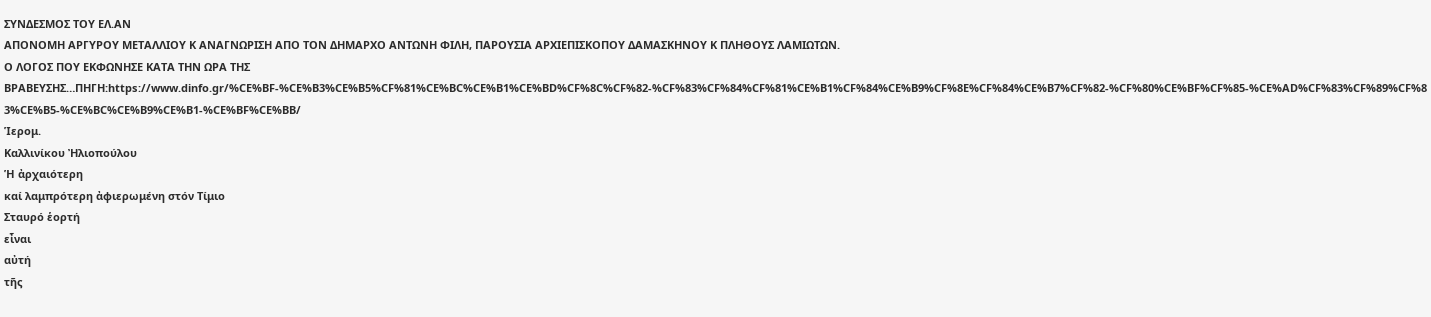ΣΥΝΔΕΣΜΟΣ ΤΟΥ ΕΛ.ΑΝ
ΑΠΟΝΟΜΗ ΑΡΓΥΡΟΥ ΜΕΤΑΛΛΙΟΥ Κ ΑΝΑΓΝΩΡΙΣΗ ΑΠΟ ΤΟΝ ΔΗΜΑΡΧΟ ΑΝΤΩΝΗ ΦΙΛΗ, ΠΑΡΟΥΣΙΑ ΑΡΧΙΕΠΙΣΚΟΠΟΥ ΔΑΜΑΣΚΗΝΟΥ Κ ΠΛΗΘΟΥΣ ΛΑΜΙΩΤΩΝ.
Ο ΛΟΓΟΣ ΠΟΥ ΕΚΦΩΝΗΣΕ ΚΑΤΑ ΤΗΝ ΩΡΑ ΤΗΣ ΒΡΑΒΕΥΣΗΣ…ΠΗΓΗ:https://www.dinfo.gr/%CE%BF-%CE%B3%CE%B5%CF%81%CE%BC%CE%B1%CE%BD%CF%8C%CF%82-%CF%83%CF%84%CF%81%CE%B1%CF%84%CE%B9%CF%8E%CF%84%CE%B7%CF%82-%CF%80%CE%BF%CF%85-%CE%AD%CF%83%CF%89%CF%83%CE%B5-%CE%BC%CE%B9%CE%B1-%CE%BF%CE%BB/
Ἱερομ.
Καλλινίκου Ἠλιοπούλου
Ἡ ἀρχαιότερη
καί λαμπρότερη ἀφιερωμένη στόν Τίμιο
Σταυρό ἑορτή
εἶναι
αὐτή
τῆς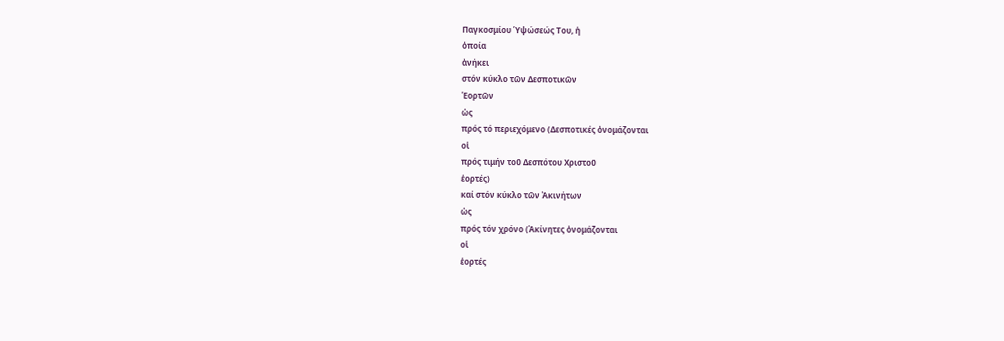Παγκοσμίου Ὑψώσεώς Του, ἡ
ὁποία
ἀνήκει
στόν κύκλο τῶν Δεσποτικῶν
Ἑορτῶν
ὡς
πρός τό περιεχόμενο (Δεσποτικές ὀνομάζονται
οἱ
πρός τιμήν τοῦ Δεσπότου Χριστοῦ
ἑορτές)
καί στόν κύκλο τῶν Ἀκινήτων
ὡς
πρός τόν χρόνο (Ἀκίνητες ὀνομάζονται
οἱ
ἑορτές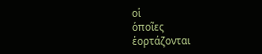οἱ
ὁποῖες
ἑορτάζονται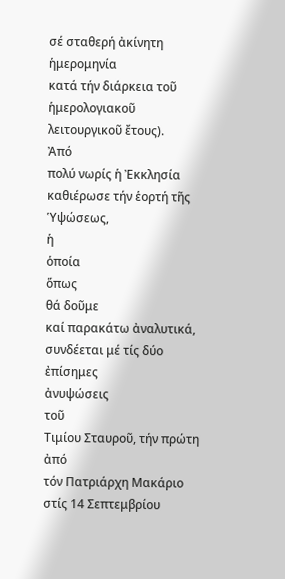σέ σταθερή ἀκίνητη ἡμερομηνία
κατά τήν διάρκεια τοῦ ἡμερολογιακοῦ
λειτουργικοῦ ἔτους).
Ἀπό
πολύ νωρίς ἡ Ἐκκλησία
καθιέρωσε τήν ἑορτή τῆς
Ὑψώσεως,
ἡ
ὁποία
ὅπως
θά δοῦμε
καί παρακάτω ἀναλυτικά, συνδέεται μέ τίς δύο ἐπίσημες
ἀνυψώσεις
τοῦ
Τιμίου Σταυροῦ, τήν πρώτη ἀπό
τόν Πατριάρχη Μακάριο στίς 14 Σεπτεμβρίου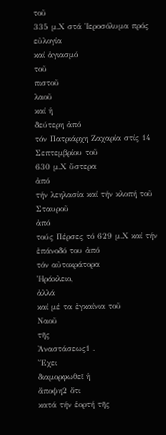τοῦ
335 μ.Χ στά Ἱεροσόλυμα πρός εὐλογία
καί ἁγιασμό
τοῦ
πιστοῦ
λαοῦ
καί ἡ
δεύτερη ἀπό
τόν Πατριάρχη Ζαχαρία στίς 14 Σεπτεμβρίου τοῦ
630 μ.Χ ὕστερα
ἀπό
τήν λεηλασία καί τήν κλοπή τοῦ Σταυροῦ
ἀπό
τούς Πέρσες τό 629 μ.Χ καί τήν ἐπάνοδό του ἀπό
τόν αὐτοκράτορα
Ἡράκλειο,
ἀλλά
καί μέ τα ἐγκαίνια τοῦ
Ναοῦ
τῆς
Ἀναστάσεως1 .
Ἔχει
διαμορφωθεῖ ἡ
ἄποψη2 ὅτι
κατά τήν ἑορτή τῆς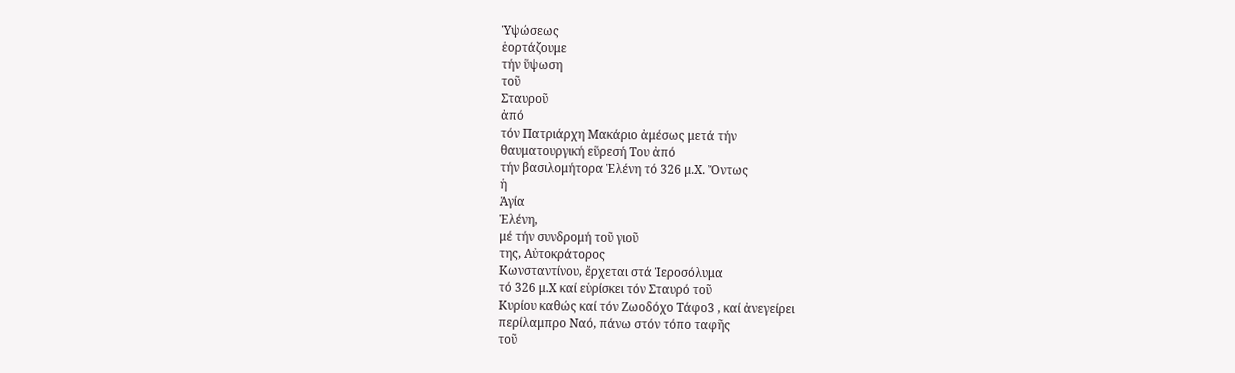Ὑψώσεως
ἑορτάζουμε
τήν ὕψωση
τοῦ
Σταυροῦ
ἀπό
τόν Πατριάρχη Μακάριο ἀμέσως μετά τήν
θαυματουργική εὕρεσή Του ἀπό
τήν βασιλομήτορα Ἑλένη τό 326 μ.Χ. Ὄντως
ἡ
Ἁγία
Ἑλένη,
μέ τήν συνδρομή τοῦ γιοῦ
της, Αὐτοκράτορος
Κωνσταντίνου, ἔρχεται στά Ἱεροσόλυμα
τό 326 μ.Χ καί εὑρίσκει τόν Σταυρό τοῦ
Κυρίου καθώς καί τόν Ζωοδόχο Τάφο3 , καί ἀνεγείρει
περίλαμπρο Ναό, πάνω στόν τόπο ταφῆς
τοῦ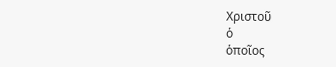Χριστοῦ
ὁ
ὁποῖος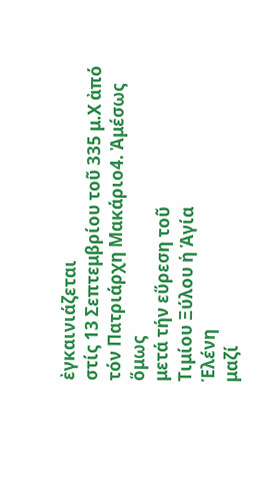ἐγκαινιάζεται
στίς 13 Σεπτεμβρίου τοῦ 335 μ.Χ ἀπό
τόν Πατριάρχη Μακάριο4. Ἀμέσως
ὅμως
μετά τήν εὕρεση τοῦ
Τιμίου Ξύλου ἡ Ἁγία
Ἑλένη
μαζί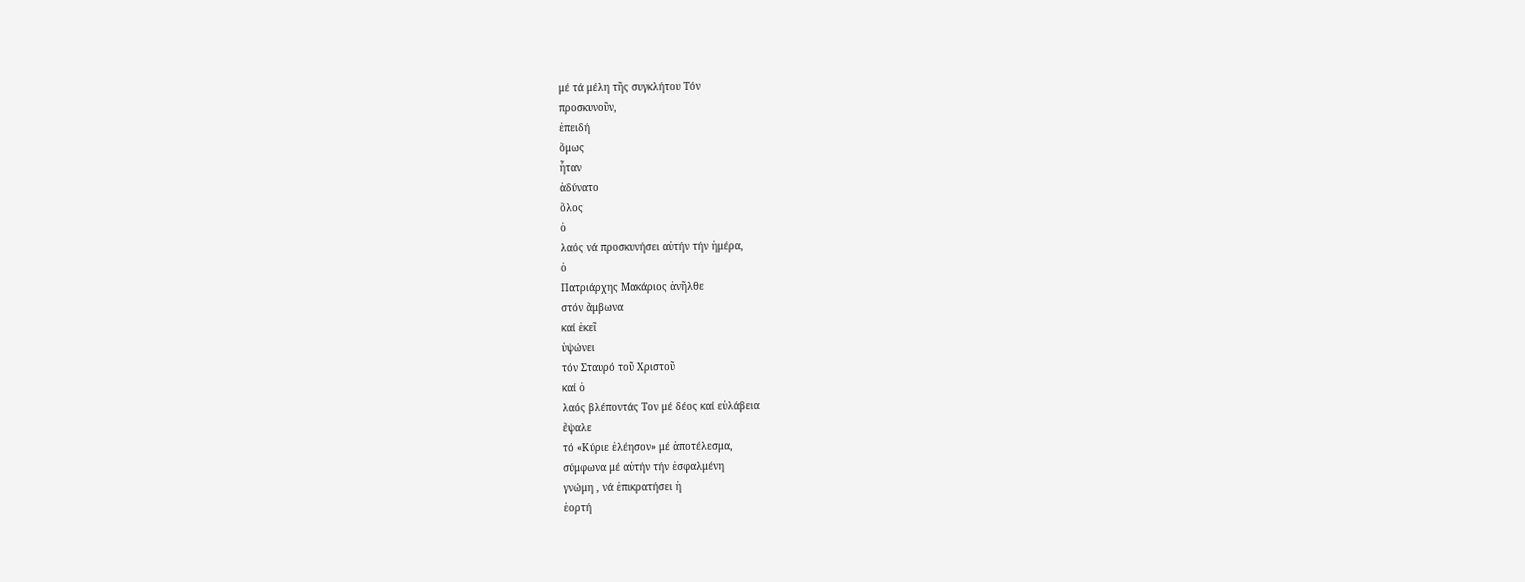μέ τά μέλη τῆς συγκλήτου Τόν
προσκυνοῦν,
ἐπειδή
ὅμως
ἦταν
ἀδύνατο
ὅλος
ὁ
λαός νά προσκυνήσει αὐτήν τήν ἡμέρα,
ὁ
Πατριάρχης Μακάριος ἀνῆλθε
στόν ἄμβωνα
καί ἐκεῖ
ὑψώνει
τόν Σταυρό τοῦ Χριστοῦ
καί ὁ
λαός βλέποντάς Τον μέ δέος καί εὐλάβεια
ἔψαλε
τό «Κύριε ἐλέησον» μέ ἀποτέλεσμα,
σύμφωνα μέ αὐτήν τήν ἐσφαλμένη
γνώμη , νά ἐπικρατήσει ἡ
ἑορτή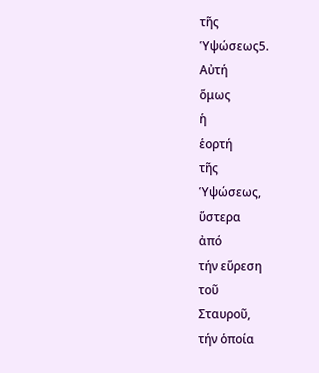τῆς
Ὑψώσεως5.
Αὐτή
ὅμως
ἡ
ἑορτή
τῆς
Ὑψώσεως,
ὕστερα
ἀπό
τήν εὕρεση
τοῦ
Σταυροῦ,
τήν ὁποία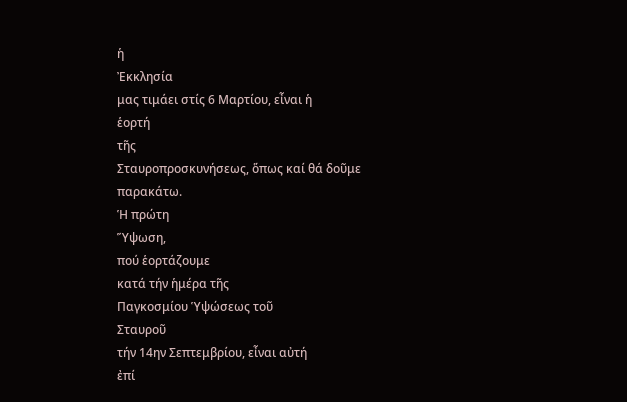ἡ
Ἐκκλησία
μας τιμάει στίς 6 Μαρτίου, εἶναι ἡ
ἑορτή
τῆς
Σταυροπροσκυνήσεως, ὅπως καί θά δοῦμε
παρακάτω.
Ἡ πρώτη
Ὕψωση,
πού ἑορτάζουμε
κατά τήν ἡμέρα τῆς
Παγκοσμίου Ὑψώσεως τοῦ
Σταυροῦ
τήν 14ην Σεπτεμβρίου, εἶναι αὐτή
ἐπί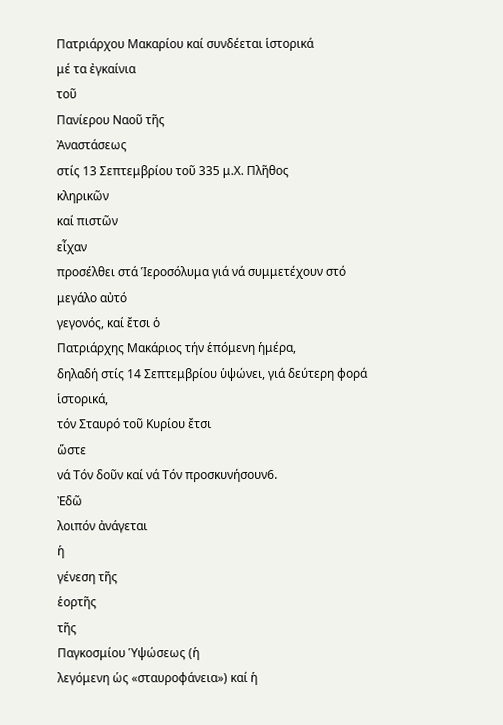Πατριάρχου Μακαρίου καί συνδέεται ἱστορικά
μέ τα ἐγκαίνια
τοῦ
Πανίερου Ναοῦ τῆς
Ἀναστάσεως
στίς 13 Σεπτεμβρίου τοῦ 335 μ.Χ. Πλῆθος
κληρικῶν
καί πιστῶν
εἶχαν
προσέλθει στά Ἱεροσόλυμα γιά νά συμμετέχουν στό
μεγάλο αὐτό
γεγονός, καί ἔτσι ὁ
Πατριάρχης Μακάριος τήν ἑπόμενη ἡμέρα,
δηλαδή στίς 14 Σεπτεμβρίου ὑψώνει, γιά δεύτερη φορά
ἱστορικά,
τόν Σταυρό τοῦ Κυρίου ἔτσι
ὥστε
νά Τόν δοῦν καί νά Τόν προσκυνήσουν6.
Ἐδῶ
λοιπόν ἀνάγεται
ἡ
γένεση τῆς
ἑορτῆς
τῆς
Παγκοσμίου Ὑψώσεως (ἡ
λεγόμενη ὡς «σταυροφάνεια») καί ἡ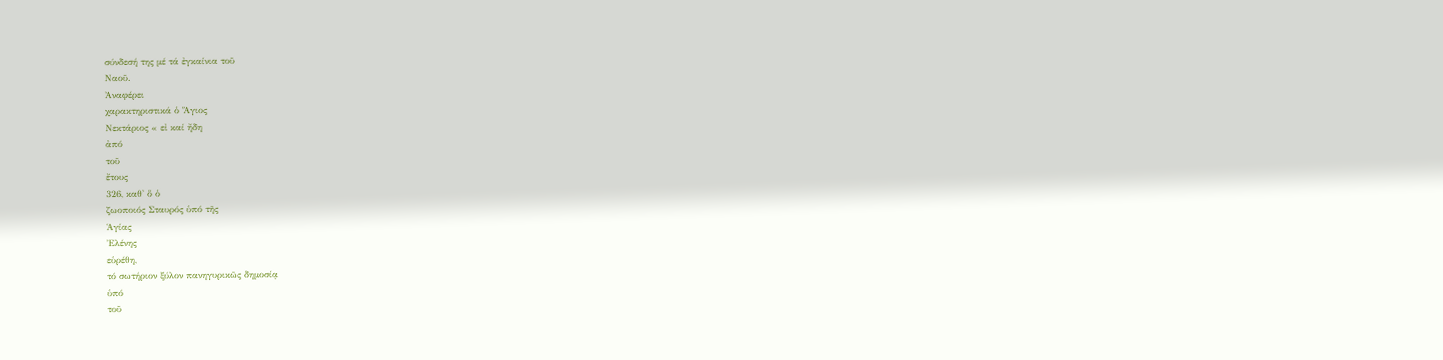σύνδεσή της μέ τά ἐγκαίνια τοῦ
Ναοῦ.
Ἀναφέρει
χαρακτηριστικά ὁ Ἅγιος
Νεκτάριος « εἰ καί ἤδη
ἀπό
τοῦ
ἔτους
326, καθ' ὅ ὁ
ζωοποιός Σταυρός ὑπό τῆς
Ἁγίας
Ἐλένης
εὑρέθη,
τό σωτήριον ξύλον πανηγυρικῶς δημοσίᾳ
ὑπό
τοῦ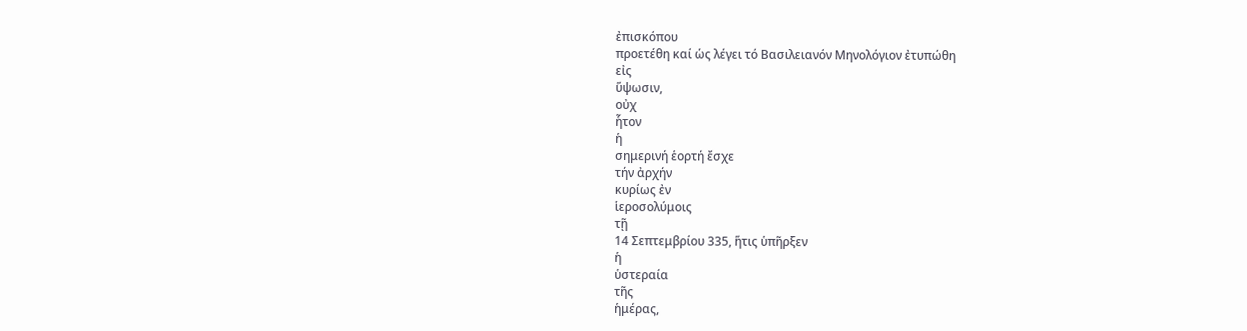ἐπισκόπου
προετέθη καί ὡς λέγει τό Βασιλειανόν Μηνολόγιον ἐτυπώθη
εἰς
ὕψωσιν,
οὐχ
ἧτον
ἡ
σημερινή ἑορτή ἔσχε
τήν ἀρχήν
κυρίως ἐν
ἱεροσολύμοις
τῇ
14 Σεπτεμβρίου 335, ἥτις ὑπῆρξεν
ἡ
ὑστεραία
τῆς
ἡμέρας,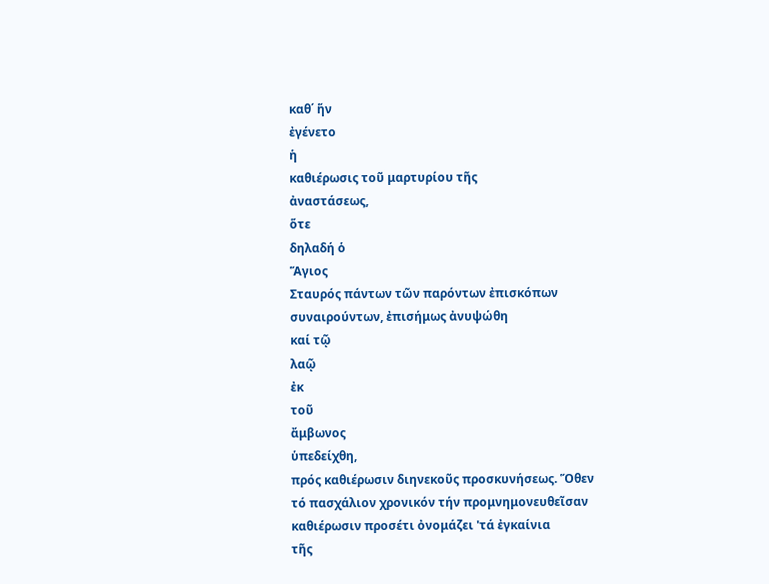καθ΄ ἥν
ἐγένετο
ἡ
καθιέρωσις τοῦ μαρτυρίου τῆς
ἀναστάσεως,
ὅτε
δηλαδή ὁ
Ἅγιος
Σταυρός πάντων τῶν παρόντων ἐπισκόπων
συναιρούντων, ἐπισήμως ἀνυψώθη
καί τῷ
λαῷ
ἐκ
τοῦ
ἄμβωνος
ὑπεδείχθη,
πρός καθιέρωσιν διηνεκοῦς προσκυνήσεως. Ὅθεν
τό πασχάλιον χρονικόν τήν προμνημονευθεῖσαν
καθιέρωσιν προσέτι ὀνομάζει 'τά ἐγκαίνια
τῆς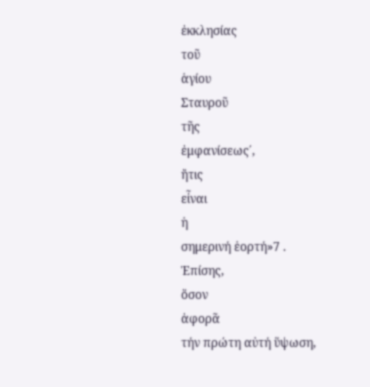ἐκκλησίας
τοῦ
ἁγίου
Σταυροῦ
τῆς
ἐμφανίσεως΄,
ἤτις
εἶναι
ἡ
σημερινή ἑορτή»7 .
Ἐπίσης,
ὅσον
ἀφορᾶ
τήν πρώτη αὐτή ὕψωση,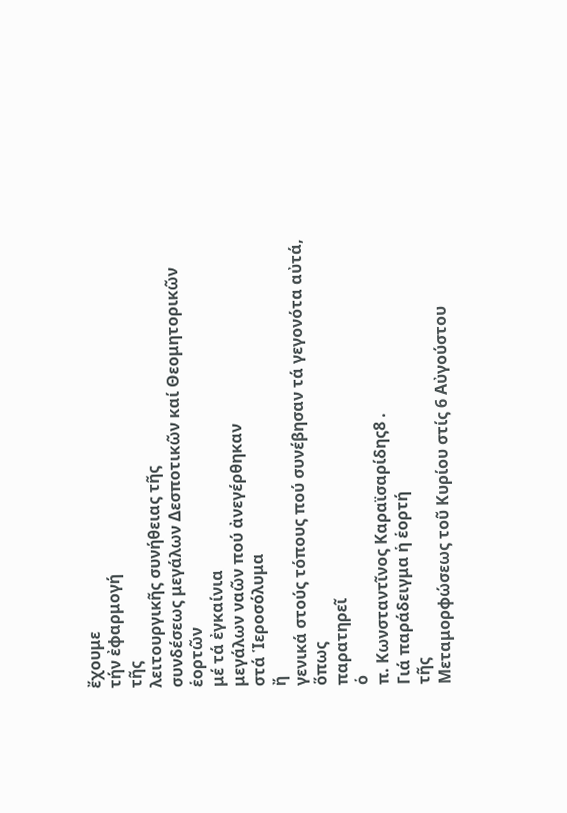ἔχουμε
τήν ἐφαρμογή
τῆς
λειτουργικῆς συνήθειας τῆς
συνδέσεως μεγάλων Δεσποτικῶν καί Θεομητορικῶν
ἑορτῶν
μέ τά ἐγκαίνια
μεγάλων ναῶν πού ἀνεγέρθηκαν
στά Ἱεροσόλυμα
ἤ
γενικά στούς τόπους πού συνέβησαν τά γεγονότα αὐτά,
ὅπως
παρατηρεῖ
ὁ
π. Κωνσταντῖνος Καραϊσαρίδης8 .
Γιά παράδειγμα ἡ ἑορτή
τῆς
Μεταμορφώσεως τοῦ Κυρίου στίς 6 Αὐγούστου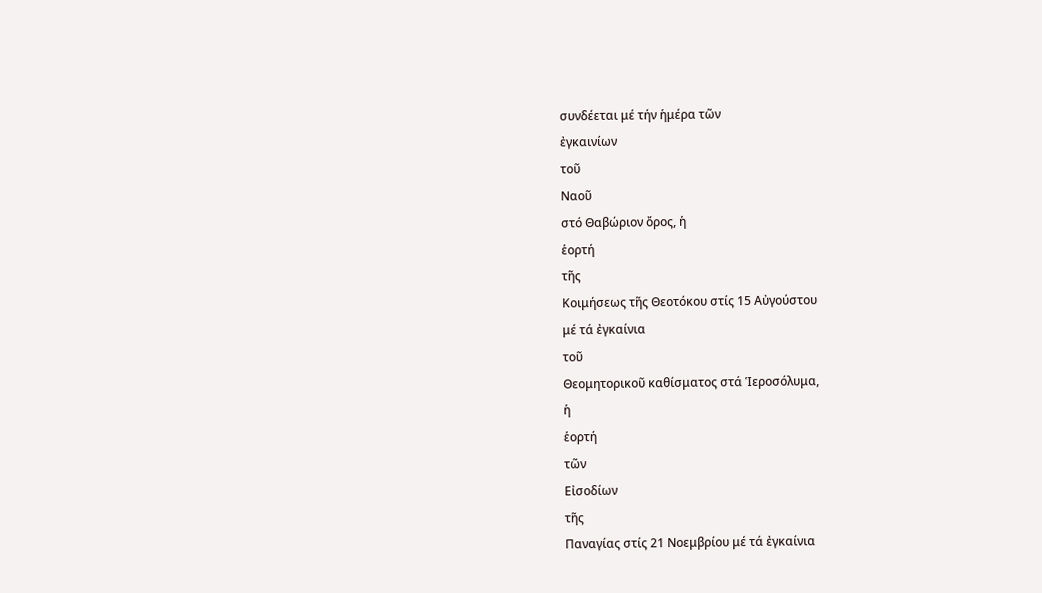συνδέεται μέ τήν ἡμέρα τῶν
ἐγκαινίων
τοῦ
Ναοῦ
στό Θαβώριον ὄρος, ἡ
ἑορτή
τῆς
Κοιμήσεως τῆς Θεοτόκου στίς 15 Αὐγούστου
μέ τά ἐγκαίνια
τοῦ
Θεομητορικοῦ καθίσματος στά Ἱεροσόλυμα,
ἡ
ἑορτή
τῶν
Εἰσοδίων
τῆς
Παναγίας στίς 21 Νοεμβρίου μέ τά ἐγκαίνια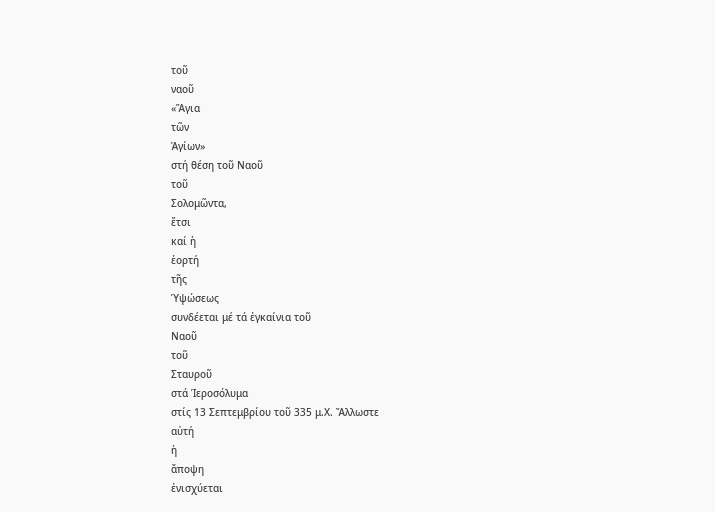τοῦ
ναοῦ
«Ἅγια
τῶν
Ἁγίων»
στή θέση τοῦ Ναοῦ
τοῦ
Σολομῶντα,
ἔτσι
καί ἡ
ἑορτή
τῆς
Ὑψώσεως
συνδέεται μέ τά ἐγκαίνια τοῦ
Ναοῦ
τοῦ
Σταυροῦ
στά Ἱεροσόλυμα
στίς 13 Σεπτεμβρίου τοῦ 335 μ.Χ. Ἄλλωστε
αὐτή
ἡ
ἄποψη
ἐνισχύεται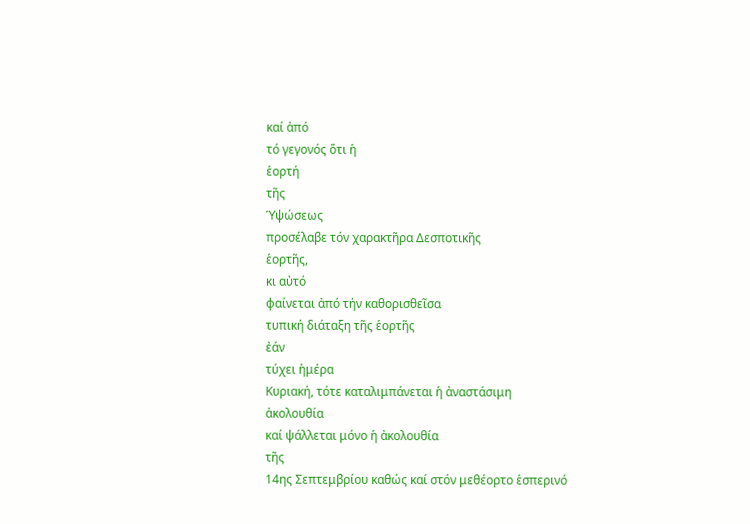καί ἀπό
τό γεγονός ὅτι ἡ
ἑορτή
τῆς
Ὑψώσεως
προσέλαβε τόν χαρακτῆρα Δεσποτικῆς
ἑορτῆς,
κι αὐτό
φαίνεται ἀπό τήν καθορισθεῖσα
τυπική διάταξη τῆς ἑορτῆς
ἐάν
τύχει ἡμέρα
Κυριακή, τότε καταλιμπάνεται ἡ ἀναστάσιμη
ἀκολουθία
καί ψάλλεται μόνο ἡ ἀκολουθία
τῆς
14ης Σεπτεμβρίου καθώς καί στόν μεθέορτο ἑσπερινό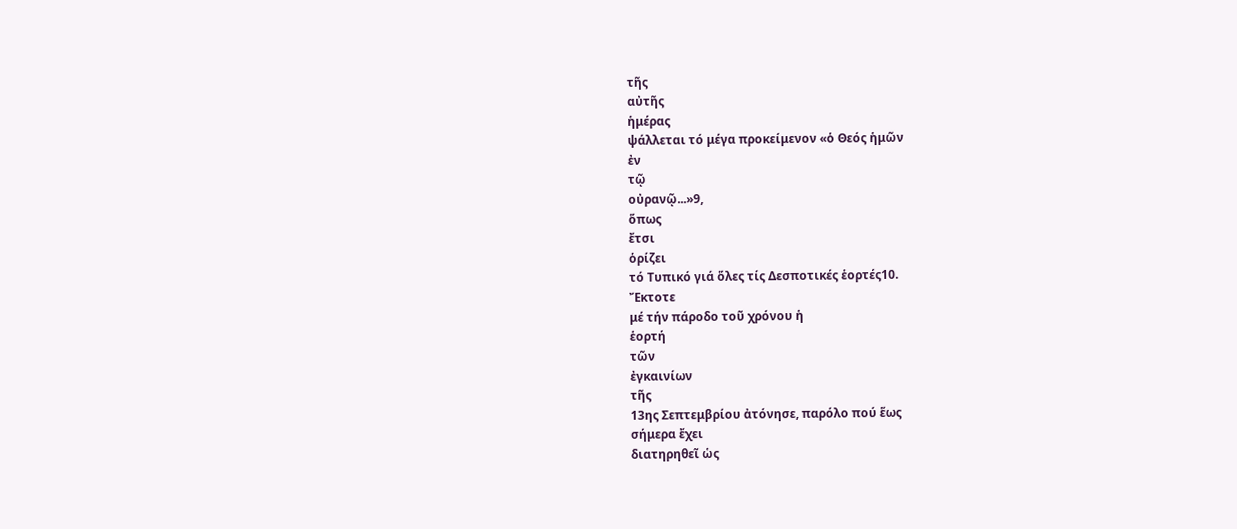τῆς
αὐτῆς
ἡμέρας
ψάλλεται τό μέγα προκείμενον «ὁ Θεός ἡμῶν
ἐν
τῷ
οὐρανῷ...»9,
ὅπως
ἔτσι
ὁρίζει
τό Τυπικό γιά ὅλες τίς Δεσποτικές ἑορτές10.
Ἔκτοτε
μέ τήν πάροδο τοῦ χρόνου ἡ
ἑορτή
τῶν
ἐγκαινίων
τῆς
13ης Σεπτεμβρίου ἀτόνησε, παρόλο πού ἕως
σήμερα ἔχει
διατηρηθεῖ ὡς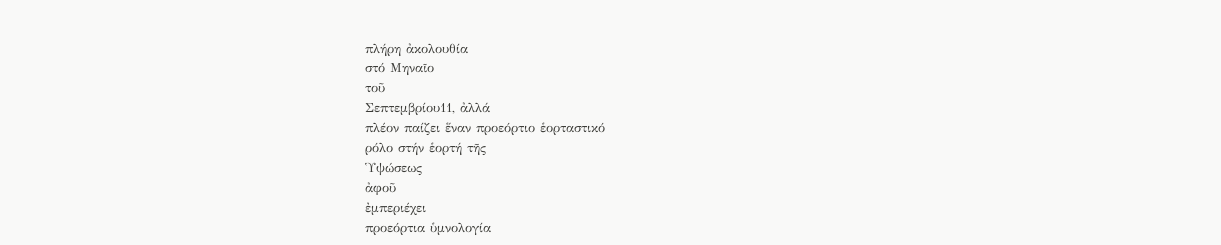πλήρη ἀκολουθία
στό Μηναῖο
τοῦ
Σεπτεμβρίου11, ἀλλά
πλέον παίζει ἕναν προεόρτιο ἑορταστικό
ρόλο στήν ἑορτή τῆς
Ὑψώσεως
ἀφοῦ
ἐμπεριέχει
προεόρτια ὑμνολογία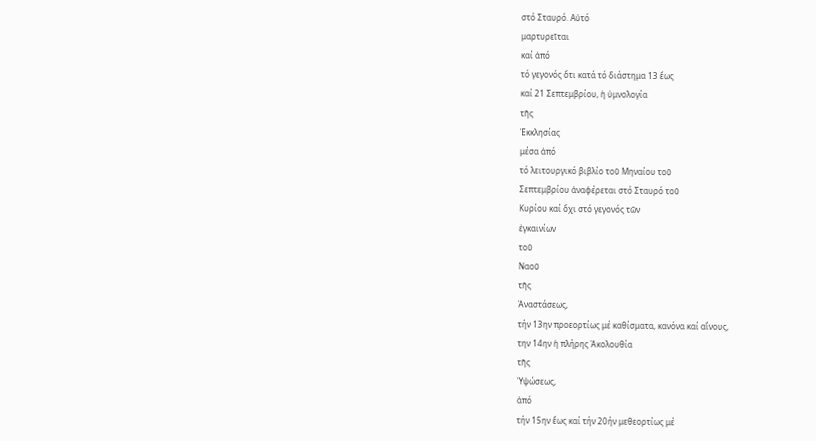στό Σταυρό. Αὐτό
μαρτυρεῖται
καί ἀπό
τό γεγονός ὅτι κατά τό διάστημα 13 ἕως
καί 21 Σεπτεμβρίου, ἡ ὑμνολογία
τῆς
Ἐκκλησίας
μέσα ἀπό
τό λειτουργικό βιβλίο τοῦ Μηναίου τοῦ
Σεπτεμβρίου ἀναφέρεται στό Σταυρό τοῦ
Κυρίου καί ὄχι στό γεγονός τῶν
ἐγκαινίων
τοῦ
Ναοῦ
τῆς
Ἀναστάσεως,
τήν 13ην προεορτίως μέ καθίσματα, κανόνα καί αἴνους,
την 14ην ἡ πλήρης Ἀκολουθία
τῆς
Ὑψώσεως,
ἀπό
τήν 15ην ἕως καί τήν 20ήν μεθεορτίως μέ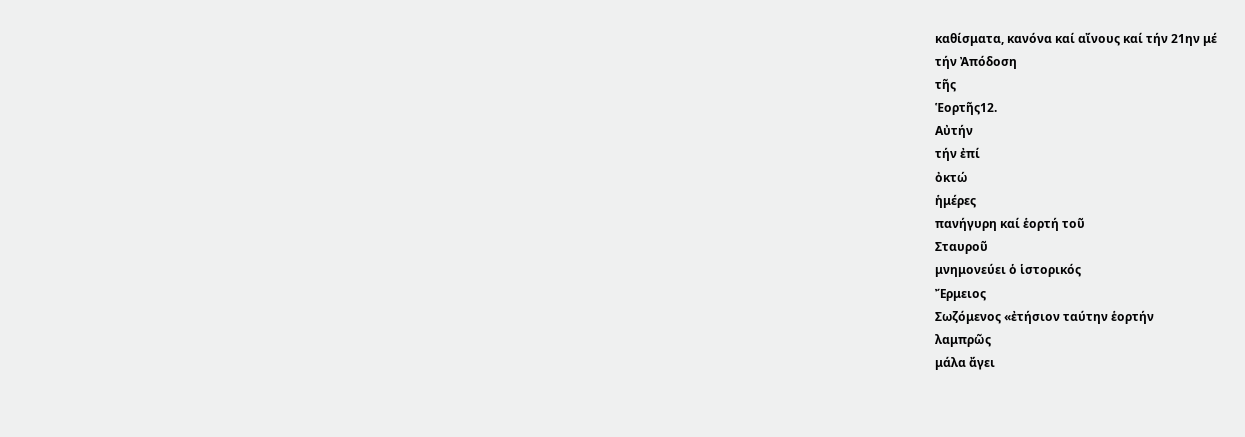καθίσματα, κανόνα καί αἴνους καί τήν 21ην μέ
τήν Ἀπόδοση
τῆς
Ἑορτῆς12.
Αὐτήν
τήν ἐπί
ὀκτώ
ἡμέρες
πανήγυρη καί ἑορτή τοῦ
Σταυροῦ
μνημονεύει ὁ ἱστορικός
Ἔρμειος
Σωζόμενος «ἐτήσιον ταύτην ἑορτήν
λαμπρῶς
μάλα ἄγει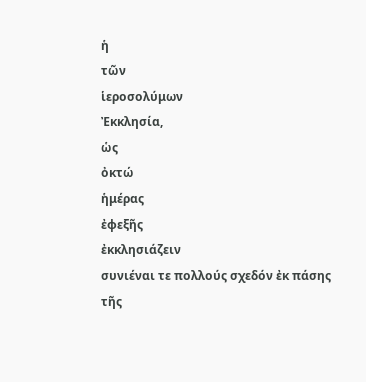ἡ
τῶν
ἱεροσολύμων
Ἐκκλησία,
ὡς
ὀκτώ
ἡμέρας
ἐφεξῆς
ἐκκλησιάζειν
συνιέναι τε πολλούς σχεδόν ἐκ πάσης τῆς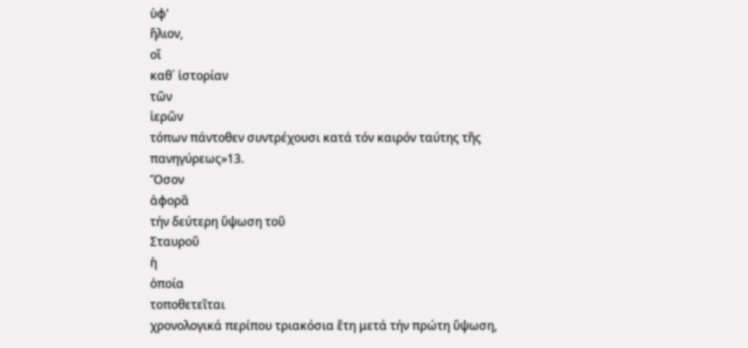ὑφ'
ἥλιον,
οἵ
καθ΄ ἱστορίαν
τῶν
ἱερῶν
τόπων πάντοθεν συντρέχουσι κατά τόν καιρόν ταύτης τῆς
πανηγύρεως»13.
Ὅσον
ἀφορᾶ
τήν δεύτερη ὕψωση τοῦ
Σταυροῦ
ἡ
ὁποία
τοποθετεῖται
χρονολογικά περίπου τριακόσια ἔτη μετά τήν πρώτη ὕψωση,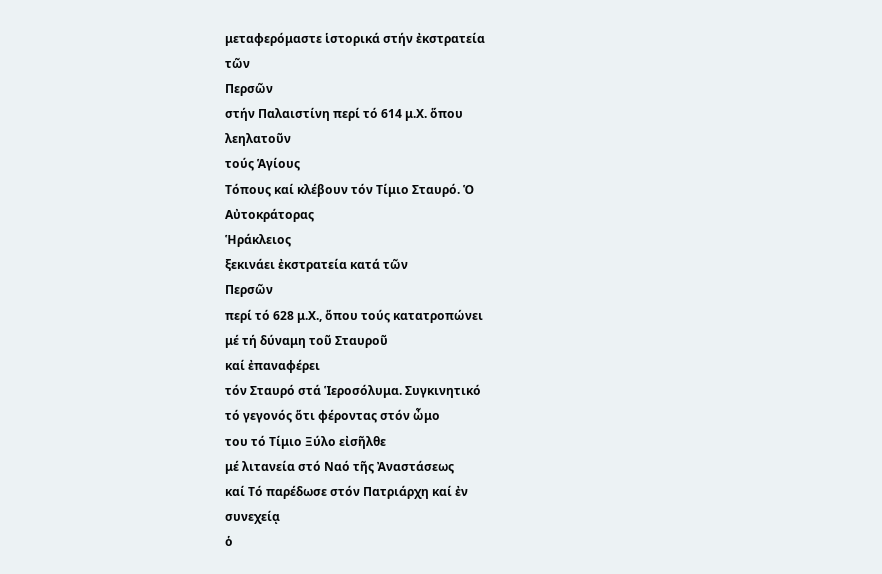μεταφερόμαστε ἱστορικά στήν ἐκστρατεία
τῶν
Περσῶν
στήν Παλαιστίνη περί τό 614 μ.Χ. ὅπου
λεηλατοῦν
τούς Ἁγίους
Τόπους καί κλέβουν τόν Τίμιο Σταυρό. Ὁ
Αὐτοκράτορας
Ἡράκλειος
ξεκινάει ἐκστρατεία κατά τῶν
Περσῶν
περί τό 628 μ.Χ., ὅπου τούς κατατροπώνει
μέ τή δύναμη τοῦ Σταυροῦ
καί ἐπαναφέρει
τόν Σταυρό στά Ἱεροσόλυμα. Συγκινητικό
τό γεγονός ὅτι φέροντας στόν ὦμο
του τό Τίμιο Ξύλο εἰσῆλθε
μέ λιτανεία στό Ναό τῆς Ἀναστάσεως
καί Τό παρέδωσε στόν Πατριάρχη καί ἐν
συνεχείᾳ
ὁ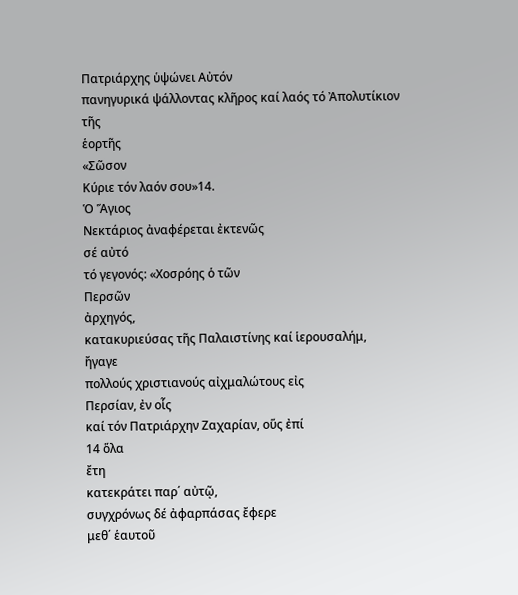Πατριάρχης ὑψώνει Αὐτόν
πανηγυρικά ψάλλοντας κλῆρος καί λαός τό Ἀπολυτίκιον
τῆς
ἑορτῆς
«Σῶσον
Κύριε τόν λαόν σου»14.
Ὁ Ἅγιος
Νεκτάριος ἀναφέρεται ἐκτενῶς
σέ αὐτό
τό γεγονός: «Χοσρόης ὁ τῶν
Περσῶν
ἀρχηγός,
κατακυριεύσας τῆς Παλαιστίνης καί ἱερουσαλήμ,
ἤγαγε
πολλούς χριστιανούς αἰχμαλώτους εἰς
Περσίαν, ἐν οἷς
καί τόν Πατριάρχην Ζαχαρίαν, οὕς ἐπί
14 ὅλα
ἔτη
κατεκράτει παρ΄ αὐτῷ,
συγχρόνως δέ ἀφαρπάσας ἔφερε
μεθ΄ ἑαυτοῦ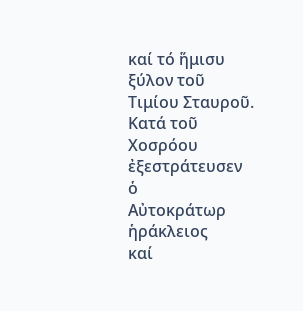καί τό ἥμισυ
ξύλον τοῦ
Τιμίου Σταυροῦ. Κατά τοῦ
Χοσρόου ἐξεστράτευσεν
ὁ
Αὐτοκράτωρ
ἡράκλειος
καί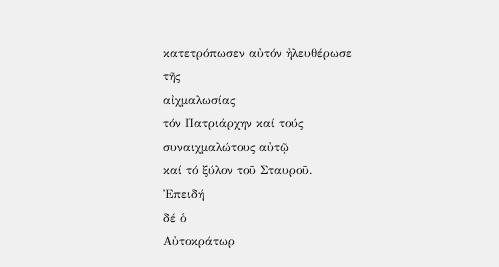κατετρόπωσεν αὐτόν ἠλευθέρωσε
τῆς
αἰχμαλωσίας
τόν Πατριάρχην καί τούς συναιχμαλώτους αὐτῷ
καί τό ξύλον τοῦ Σταυροῦ.
Ἐπειδή
δέ ὁ
Αὐτοκράτωρ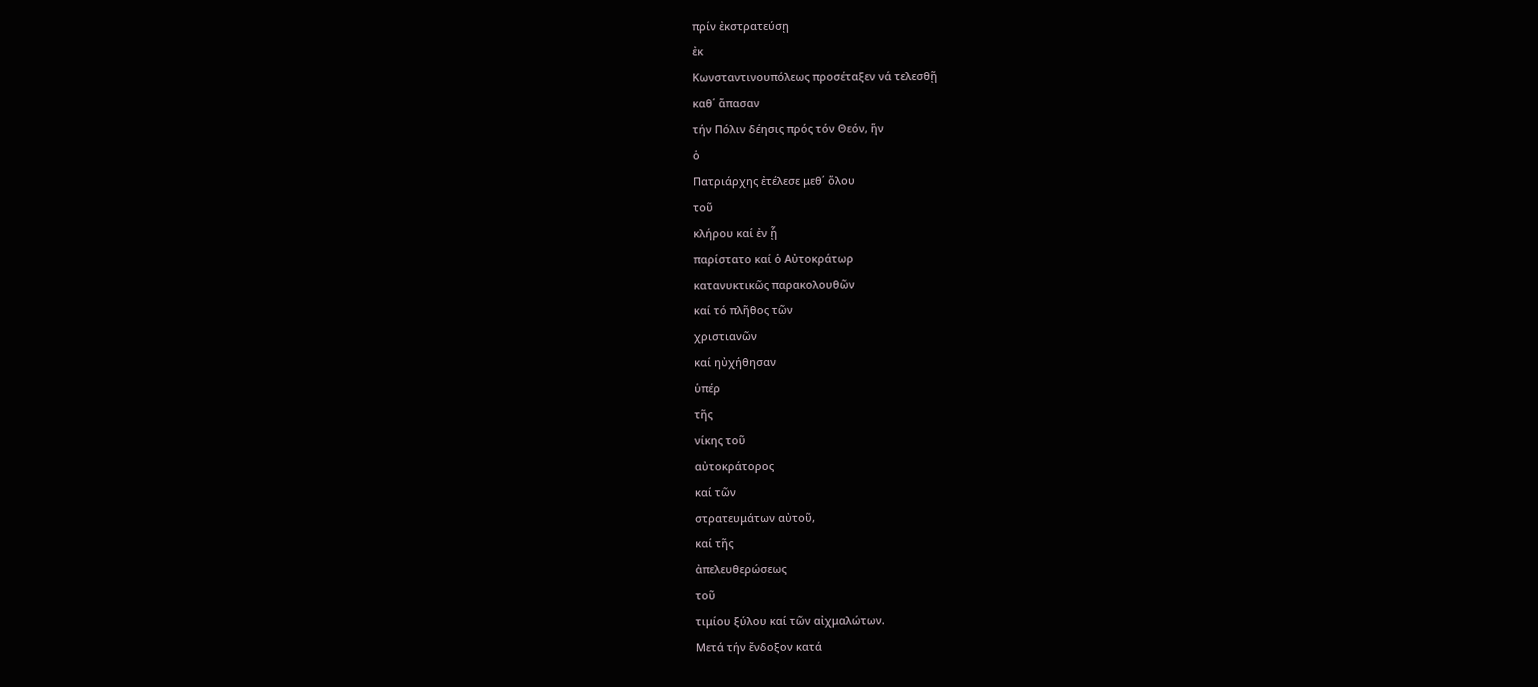πρίν ἐκστρατεύσῃ
ἐκ
Κωνσταντινουπόλεως προσέταξεν νά τελεσθῇ
καθ΄ ἅπασαν
τήν Πόλιν δέησις πρός τόν Θεόν, ἥν
ὁ
Πατριάρχης ἐτέλεσε μεθ΄ ὅλου
τοῦ
κλήρου καί ἐν ᾗ
παρίστατο καί ὁ Αὐτοκράτωρ
κατανυκτικῶς παρακολουθῶν
καί τό πλῆθος τῶν
χριστιανῶν
καί ηὐχήθησαν
ὑπέρ
τῆς
νίκης τοῦ
αὐτοκράτορος
καί τῶν
στρατευμάτων αὐτοῦ,
καί τῆς
ἀπελευθερώσεως
τοῦ
τιμίου ξύλου καί τῶν αἰχμαλώτων.
Μετά τήν ἔνδοξον κατά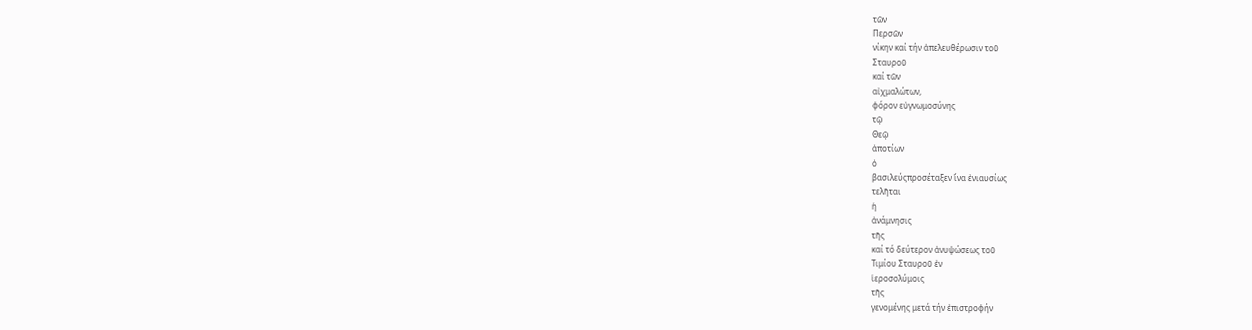τῶν
Περσῶν
νίκην καί τήν ἀπελευθέρωσιν τοῦ
Σταυροῦ
καί τῶν
αἰχμαλώτων,
φόρον εὐγνωμοσύνης
τῷ
Θεῷ
ἀποτίων
ὁ
βασιλεύςπροσέταξεν ἵνα ἐνιαυσίως
τελῆται
ἡ
ἀνάμνησις
τῆς
καί τό δεύτερον ἀνυψώσεως τοῦ
Τιμίου Σταυροῦ ἐν
ἱεροσολύμοις
τῆς
γενομένης μετά τήν ἐπιστροφήν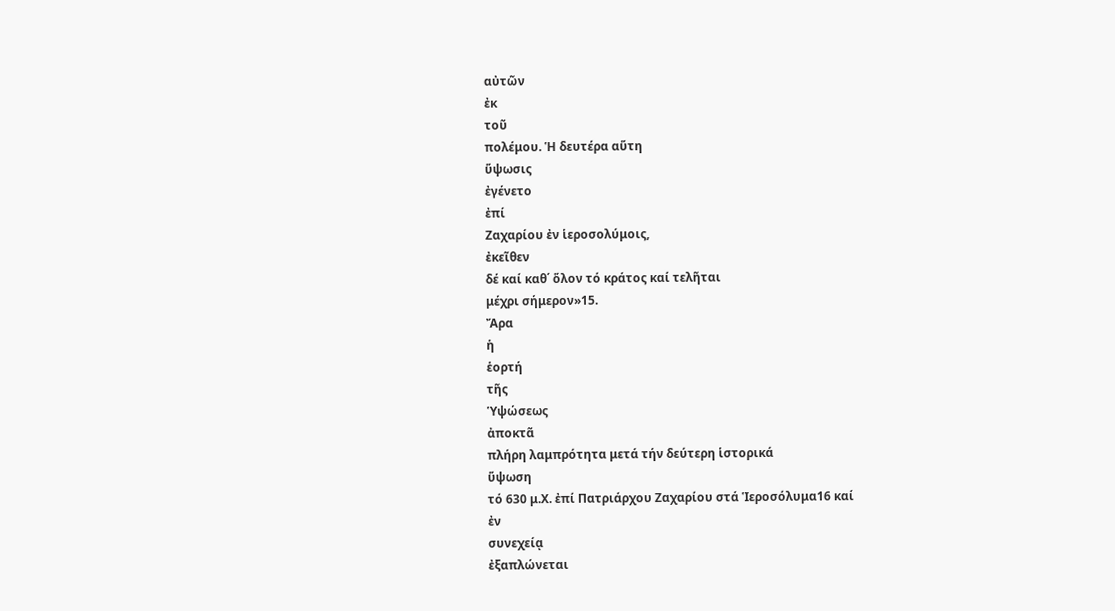αὐτῶν
ἐκ
τοῦ
πολέμου. Ἡ δευτέρα αὕτη
ὕψωσις
ἐγένετο
ἐπί
Ζαχαρίου ἐν ἱεροσολύμοις,
ἐκεῖθεν
δέ καί καθ΄ ὅλον τό κράτος καί τελῆται
μέχρι σήμερον»15.
Ἄρα
ἡ
ἑορτή
τῆς
Ὑψώσεως
ἀποκτᾶ
πλήρη λαμπρότητα μετά τήν δεύτερη ἱστορικά
ὕψωση
τό 630 μ.Χ. ἐπί Πατριάρχου Ζαχαρίου στά Ἱεροσόλυμα16 καί
ἐν
συνεχείᾳ
ἐξαπλώνεται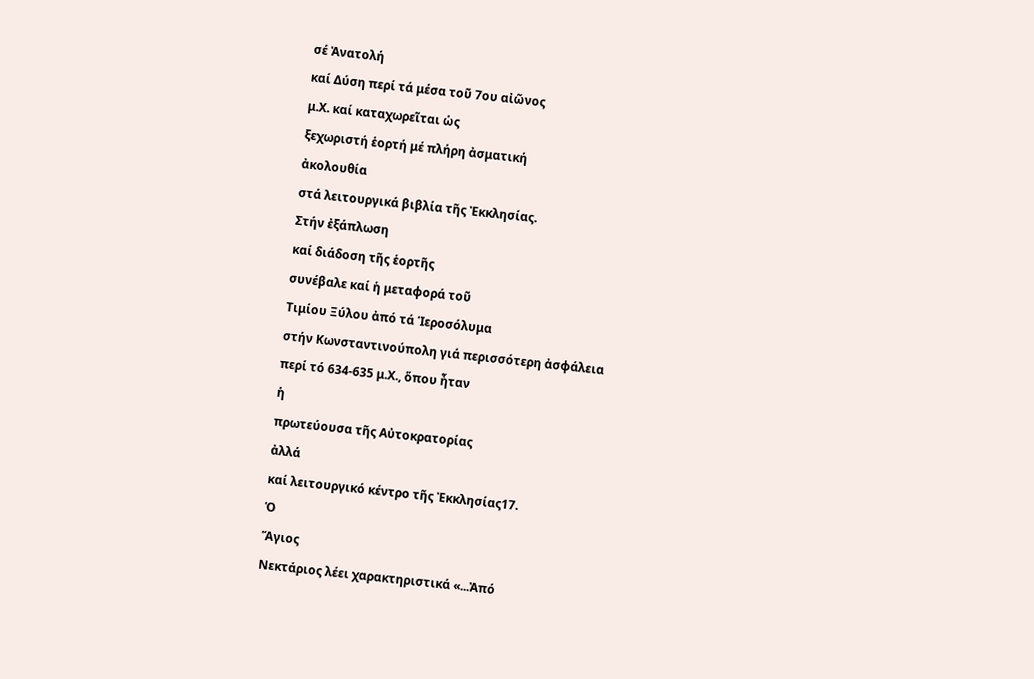σέ Ἀνατολή
καί Δύση περί τά μέσα τοῦ 7ου αἰῶνος
μ.Χ. καί καταχωρεῖται ὡς
ξεχωριστή ἑορτή μέ πλήρη ἀσματική
ἀκολουθία
στά λειτουργικά βιβλία τῆς Ἐκκλησίας.
Στήν ἐξάπλωση
καί διάδοση τῆς ἑορτῆς
συνέβαλε καί ἡ μεταφορά τοῦ
Τιμίου Ξύλου ἀπό τά Ἱεροσόλυμα
στήν Κωνσταντινούπολη γιά περισσότερη ἀσφάλεια
περί τό 634-635 μ.Χ., ὅπου ἦταν
ἡ
πρωτεύουσα τῆς Αὐτοκρατορίας
ἀλλά
καί λειτουργικό κέντρο τῆς Ἐκκλησίας17.
Ὁ
Ἅγιος
Νεκτάριος λέει χαρακτηριστικά «...Ἀπό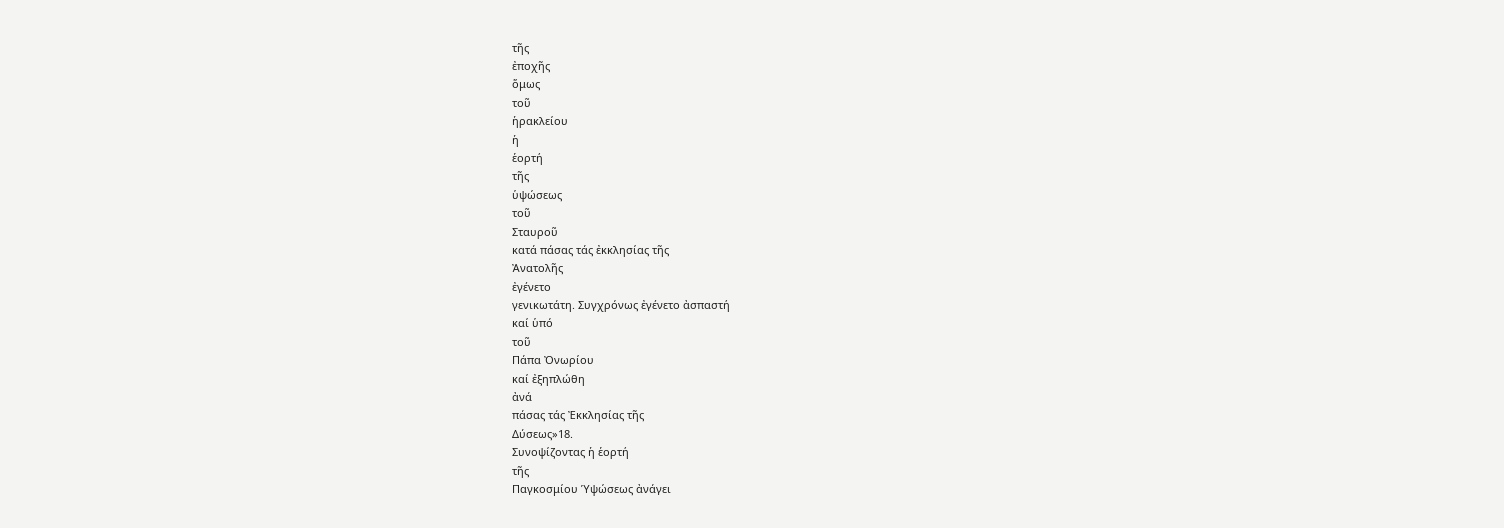τῆς
ἐποχῆς
ὅμως
τοῦ
ἡρακλείου
ἡ
ἑορτή
τῆς
ὑψώσεως
τοῦ
Σταυροῦ
κατά πάσας τάς ἐκκλησίας τῆς
Ἀνατολῆς
ἐγένετο
γενικωτάτη. Συγχρόνως ἐγένετο ἀσπαστή
καί ὑπό
τοῦ
Πάπα Ὀνωρίου
καί ἐξηπλώθη
ἀνά
πάσας τάς Ἐκκλησίας τῆς
Δύσεως»18.
Συνοψίζοντας ἡ ἑορτή
τῆς
Παγκοσμίου Ὑψώσεως ἀνάγει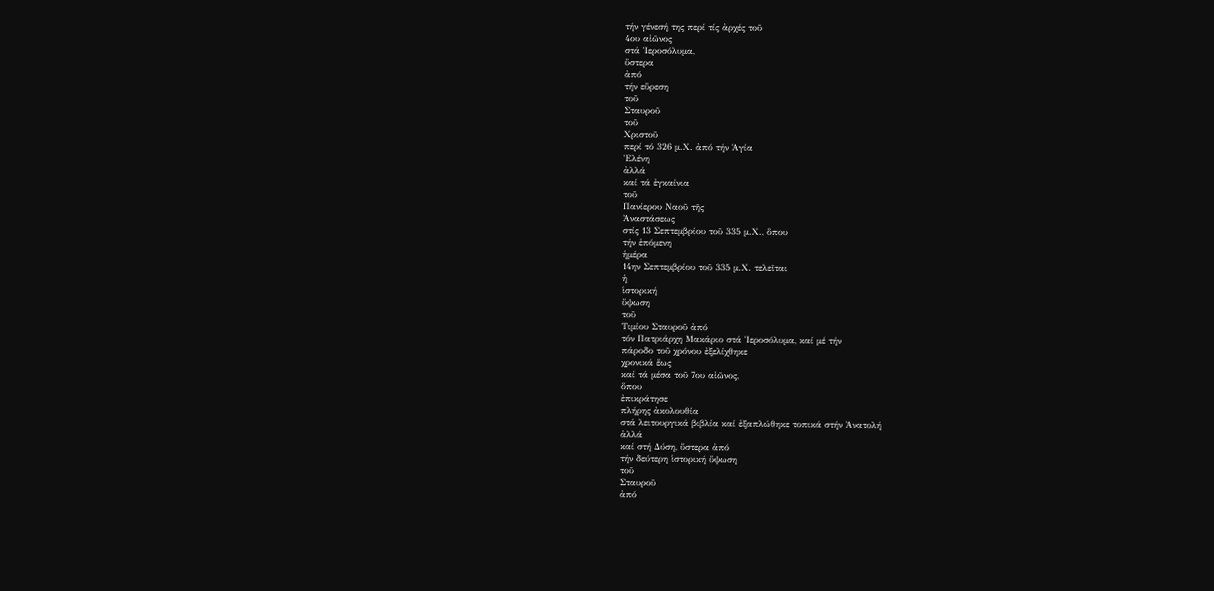τήν γένεσή της περί τίς ἀρχές τοῦ
4ου αἰῶνος
στά Ἱεροσόλυμα,
ὕστερα
ἀπό
τήν εὕρεση
τοῦ
Σταυροῦ
τοῦ
Χριστοῦ
περί τό 326 μ.Χ. ἀπό τήν Ἁγία
Ἑλένη
ἀλλά
καί τά ἐγκαίνια
τοῦ
Πανίερου Ναοῦ τῆς
Ἀναστάσεως
στίς 13 Σεπτεμβρίου τοῦ 335 μ.Χ., ὅπου
τήν ἑπόμενη
ἡμέρα
14ην Σεπτεμβρίου τοῦ 335 μ.Χ. τελεῖται
ἡ
ἱστορική
ὕψωση
τοῦ
Τιμίου Σταυροῦ ἀπό
τόν Πατριάρχη Μακάριο στά Ἱεροσόλυμα, καί μέ τήν
πάροδο τοῦ χρόνου ἐξελίχθηκε
χρονικά ἕως
καί τά μέσα τοῦ 7ου αἰῶνος,
ὅπου
ἐπικράτησε
πλήρης ἀκολουθία
στά λειτουργικά βιβλία καί ἐξαπλώθηκε τοπικά στήν Ἀνατολή
ἀλλά
καί στή Δύση, ὕστερα ἀπό
τήν δεύτερη ἱστορική ὕψωση
τοῦ
Σταυροῦ
ἀπό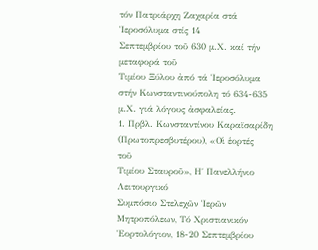τόν Πατριάρχη Ζαχαρία στά Ἱεροσόλυμα στίς 14
Σεπτεμβρίου τοῦ 630 μ.Χ. καί τήν μεταφορά τοῦ
Τιμίου Ξύλου ἀπό τά Ἱεροσόλυμα
στήν Κωνσταντινούπολη τό 634-635 μ.Χ. γιά λόγους ἀσφαλείας.
1. Πρβλ. Κωνσταντίνου Καραϊσαρίδη
(Πρωτοπρεσβυτέρου), «Οἱ ἑορτές
τοῦ
Τιμίου Σταυροῦ», Η΄ Πανελλήνιο Λειτουργικό
Συμπόσιο Στελεχῶν Ἱερῶν
Μητροπόλεων, Τό Χριστιανικόν Ἑορτολόγιον, 18-20 Σεπτεμβρίου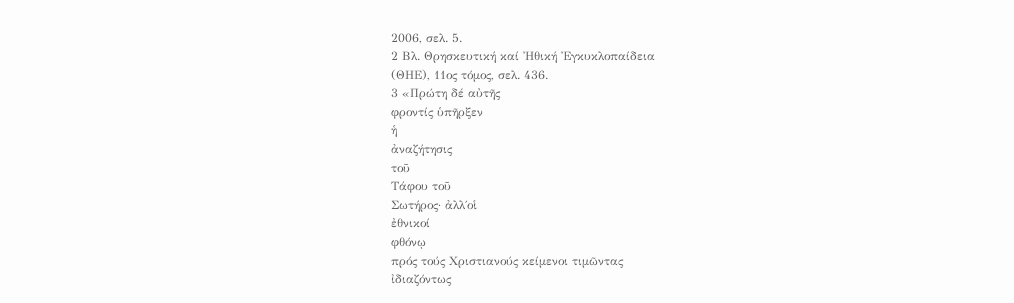2006, σελ. 5.
2 Βλ. Θρησκευτική καί Ἠθική Ἐγκυκλοπαίδεια
(ΘΗΕ), 11ος τόμος, σελ. 436.
3 «Πρώτη δέ αὐτῆς
φροντίς ὑπῆρξεν
ἡ
ἀναζήτησις
τοῦ
Τάφου τοῦ
Σωτήρος· ἀλλ΄οἱ
ἐθνικοί
φθόνῳ
πρός τούς Χριστιανούς κείμενοι τιμῶντας
ἰδιαζόντως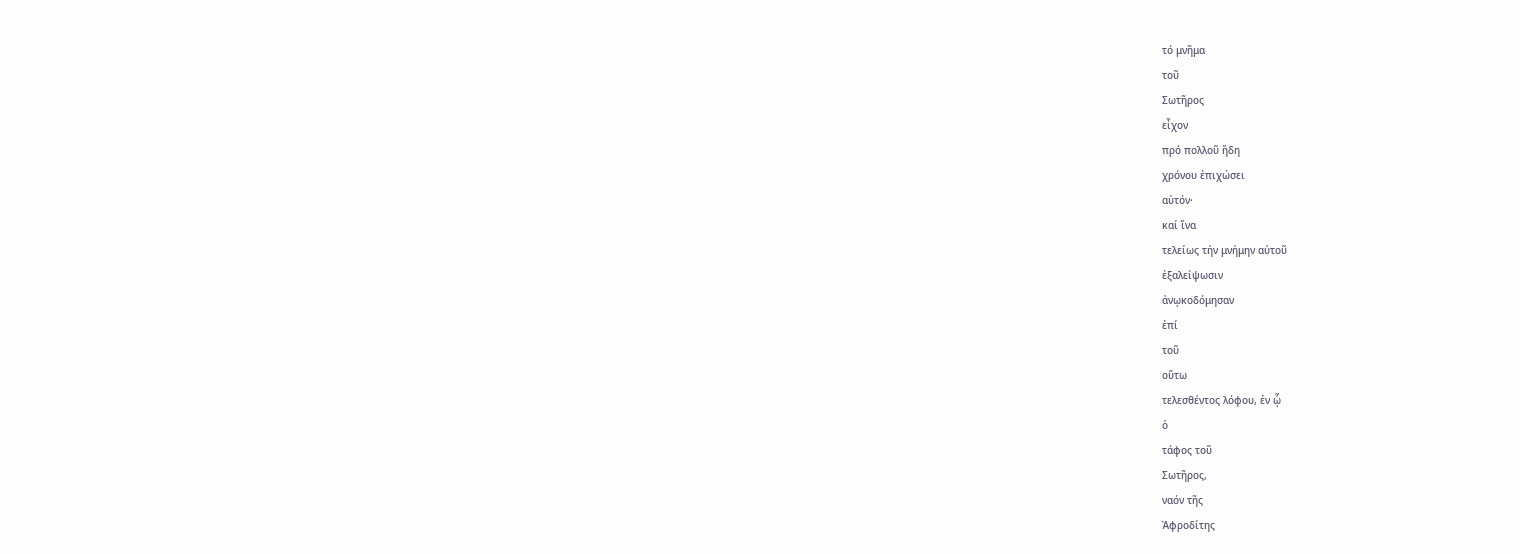τό μνῆμα
τοῦ
Σωτῆρος
εἶχον
πρό πολλοῦ ἤδη
χρόνου ἐπιχώσει
αὐτόν·
καί ἵνα
τελείως τήν μνήμην αὐτοῦ
ἐξαλείψωσιν
ἀνῳκοδόμησαν
ἐπί
τοῦ
οὕτω
τελεσθέντος λόφου, ἐν ᾧ
ὁ
τάφος τοῦ
Σωτῆρος,
ναόν τῆς
Ἀφροδίτης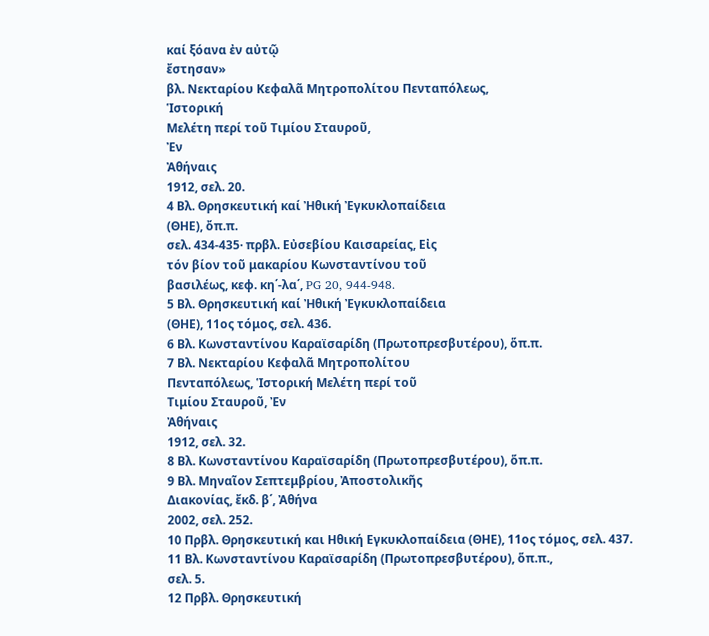καί ξόανα ἐν αὐτῷ
ἔστησαν»
βλ. Νεκταρίου Κεφαλᾶ Μητροπολίτου Πενταπόλεως,
Ἱστορική
Μελέτη περί τοῦ Τιμίου Σταυροῦ,
Ἐν
Ἀθήναις
1912, σελ. 20.
4 Βλ. Θρησκευτική καί Ἠθική Ἐγκυκλοπαίδεια
(ΘΗΕ), ὄπ.π.
σελ. 434-435· πρβλ. Εὐσεβίου Καισαρείας, Εἰς
τόν βίον τοῦ μακαρίου Κωνσταντίνου τοῦ
βασιλέως, κεφ. κη΄-λα΄, PG 20, 944-948.
5 Βλ. Θρησκευτική καί Ἠθική Ἐγκυκλοπαίδεια
(ΘΗΕ), 11ος τόμος, σελ. 436.
6 Βλ. Κωνσταντίνου Καραϊσαρίδη (Πρωτοπρεσβυτέρου), ὅπ.π.
7 Βλ. Νεκταρίου Κεφαλᾶ Μητροπολίτου
Πενταπόλεως, Ἱστορική Μελέτη περί τοῦ
Τιμίου Σταυροῦ, Ἐν
Ἀθήναις
1912, σελ. 32.
8 Βλ. Κωνσταντίνου Καραϊσαρίδη (Πρωτοπρεσβυτέρου), ὅπ.π.
9 Βλ. Μηναῖον Σεπτεμβρίου, Ἀποστολικῆς
Διακονίας, ἔκδ. β΄, Ἀθήνα
2002, σελ. 252.
10 Πρβλ. Θρησκευτική και Ηθική Εγκυκλοπαίδεια (ΘΗΕ), 11ος τόμος, σελ. 437.
11 Βλ. Κωνσταντίνου Καραϊσαρίδη (Πρωτοπρεσβυτέρου), ὅπ.π.,
σελ. 5.
12 Πρβλ. Θρησκευτική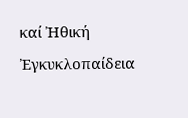καί Ἠθική Ἐγκυκλοπαίδεια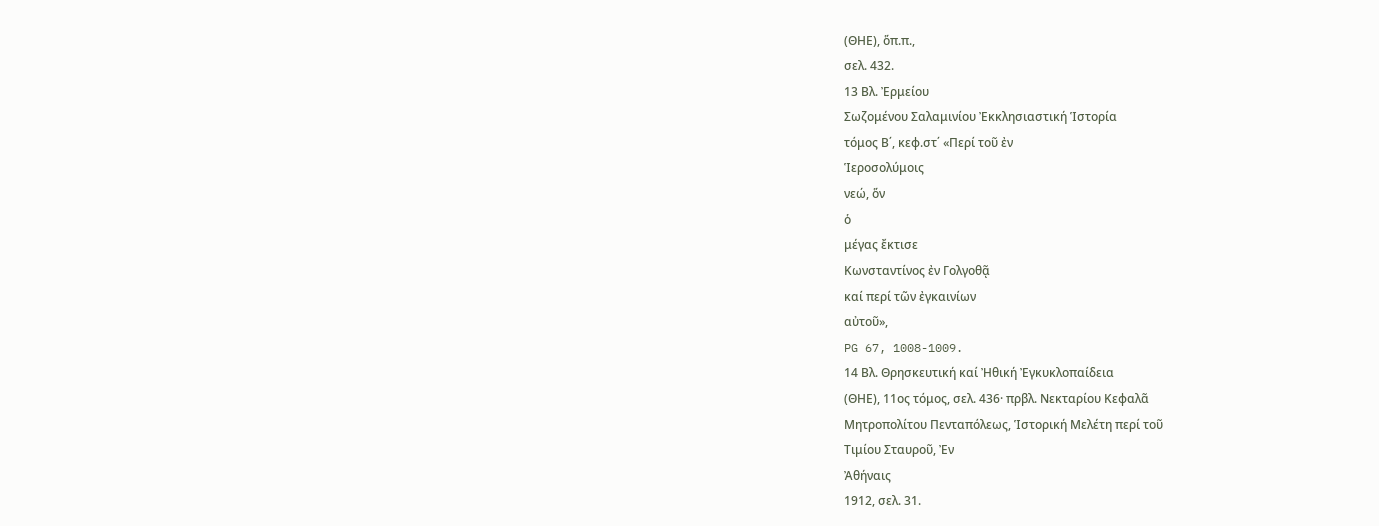(ΘΗΕ), ὅπ.π.,
σελ. 432.
13 Βλ. Ἐρμείου
Σωζομένου Σαλαμινίου Ἐκκλησιαστική Ἱστορία
τόμος Β΄, κεφ.στ΄ «Περί τοῦ ἐν
Ἱεροσολύμοις
νεώ, ὅν
ὁ
μέγας ἔκτισε
Κωνσταντίνος ἐν Γολγοθᾷ
καί περί τῶν ἐγκαινίων
αὐτοῦ»,
PG 67, 1008-1009.
14 Βλ. Θρησκευτική καί Ἠθική Ἐγκυκλοπαίδεια
(ΘΗΕ), 11ος τόμος, σελ. 436· πρβλ. Νεκταρίου Κεφαλᾶ
Μητροπολίτου Πενταπόλεως, Ἱστορική Μελέτη περί τοῦ
Τιμίου Σταυροῦ, Ἐν
Ἀθήναις
1912, σελ. 31.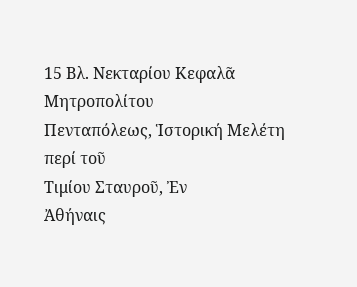15 Βλ. Νεκταρίου Κεφαλᾶ Μητροπολίτου
Πενταπόλεως, Ἱστορική Μελέτη περί τοῦ
Τιμίου Σταυροῦ, Ἐν
Ἀθήναις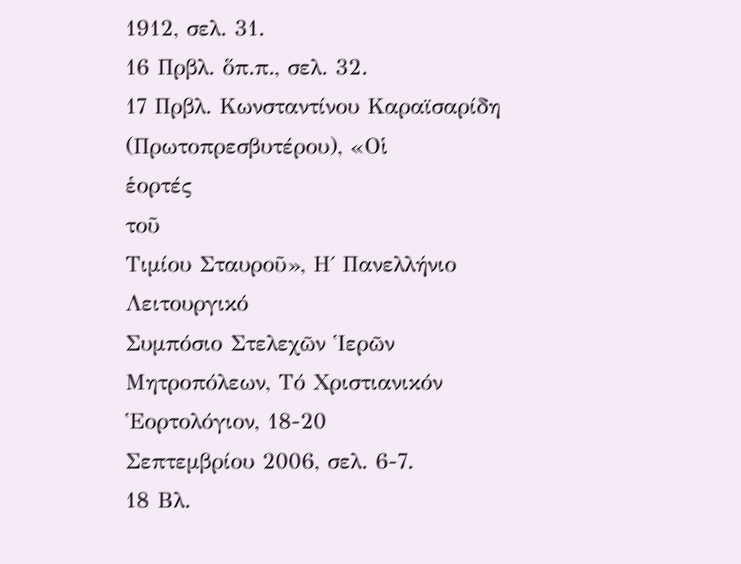1912, σελ. 31.
16 Πρβλ. ὅπ.π., σελ. 32.
17 Πρβλ. Κωνσταντίνου Καραϊσαρίδη (Πρωτοπρεσβυτέρου), «Οἱ
ἑορτές
τοῦ
Τιμίου Σταυροῦ», Η΄ Πανελλήνιο Λειτουργικό
Συμπόσιο Στελεχῶν Ἱερῶν
Μητροπόλεων, Τό Χριστιανικόν Ἑορτολόγιον, 18-20
Σεπτεμβρίου 2006, σελ. 6-7.
18 Βλ.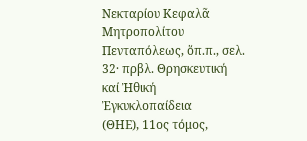Νεκταρίου Κεφαλᾶ Μητροπολίτου
Πενταπόλεως, ὅπ.π., σελ. 32· πρβλ. Θρησκευτική
καί Ἠθική
Ἐγκυκλοπαίδεια
(ΘΗΕ), 11ος τόμος,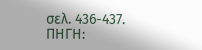σελ. 436-437.
ΠΗΓΗ: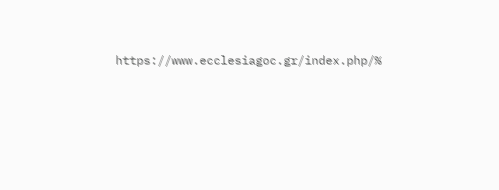https://www.ecclesiagoc.gr/index.php/%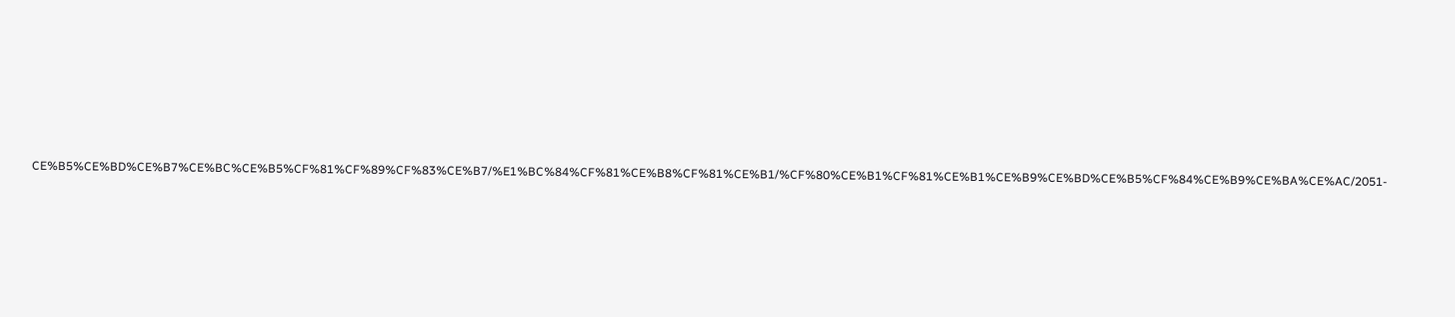CE%B5%CE%BD%CE%B7%CE%BC%CE%B5%CF%81%CF%89%CF%83%CE%B7/%E1%BC%84%CF%81%CE%B8%CF%81%CE%B1/%CF%80%CE%B1%CF%81%CE%B1%CE%B9%CE%BD%CE%B5%CF%84%CE%B9%CE%BA%CE%AC/2051-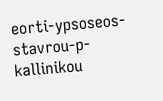eorti-ypsoseos-stavrou-p-kallinikou